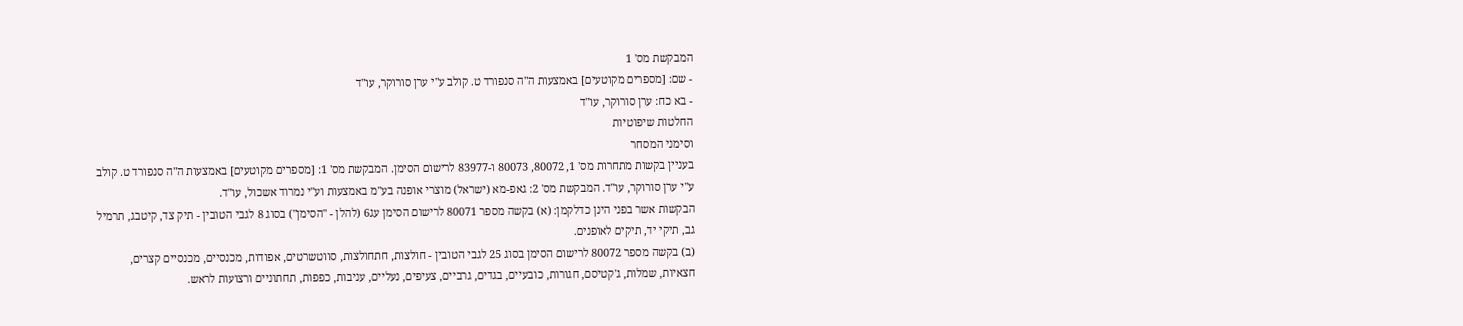המבקשת מס' 1
- שם: [מספרים מקוטעים] באמצעות ה"ה סנפורד ט. קולב ע"י ערן סורוקר, עו"ד
- בא כח: ערן סורוקר, עו"ד
החלטות שיפוטיות
וסימני המסחר
בעניין בקשות מתחרות מס' 1, 80072, 80073 ו-83977 לרישום הסימן. המבקשת מס' 1: [מספרים מקוטעים] באמצעות ה"ה סנפורד ט. קולב ע"י ערן סורוקר, עו"ד. המבקשת מס' 2: גאפ-מא (ישראל) מוצרי אופנה בע"מ באמצעות וע"י נמרוד אשכול, עו"ד.
הבקשות אשר בפני הינן כדלקמן: (א) בקשה מספר 80071 לרישום הסימן עג6 (להלן - "הסימן") בסוג 8 לגבי הטובין - תיק צד, קיטבג, תרמיל גב, תיקי יד, תיקים לאופנים.
(ב) בקשה מספר 80072 לרישום הסימן בסוג 25 לגבי הטובין - חולצות, חתחולצות, סווטשרטים, אפודות, מכנסיים, מכנסיים קצרים, חצאיות, שמלות, ג'קטיסם, חגורות, כובעיים, בגדים, גרביים, צעיפים, נעליים, עניבות, כפפות, תחתוניים ורצועות לראש.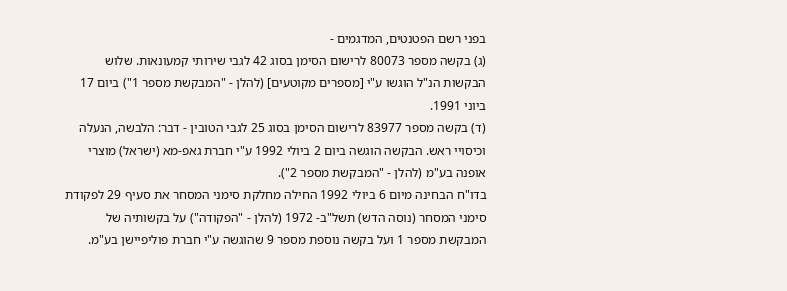בפני רשם הפטנטים, המדגמים -
(ג) בקשה מספר 80073 לרישום הסימן בסוג 42 לגבי שירותי קמעונאות. שלוש הבקשות הנ"ל הוגשו ע"י [מספרים מקוטעים] (להלן - "המבקשת מספר 1") ביום 17 ביוני 1991.
(ד) בקשה מספר 83977 לרישום הסימן בסוג 25 לגבי הטובין - דבר: הלבשה, הנעלה וכיסויי ראש. הבקשה הוגשה ביום 2 ביולי 1992 ע"י חברת גאפ-מא (ישראל) מוצרי אופנה בע"מ (להלן - "המבקשת מספר 2").
בדו"ח הבחינה מיום 6 ביולי 1992 החילה מחלקת סימני המסחר את סעיף 29 לפקודת סימני המסחר (נוסה הדש) תשל"ב- 1972 (להלן - "הפקודה") על בקשותיה של המבקשת מספר 1 ועל בקשה נוספת מספר 9 שהוגשה ע"י חברת פוליפיישן בע"מ.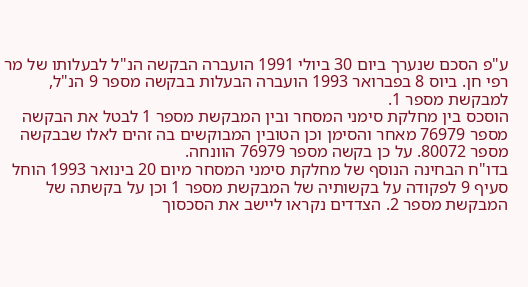ע"פ הסכם שנערך ביום 30 ביולי 1991 הועברה הבקשה הנ"ל לבעלותו של מר רפי חן. ביוס 8 בפברואר 1993 הועברה הבעלות בבקשה מספר 9 הנ"ל, למבקשת מספר 1.
הוסכס בין מחלקת סימני המסחר ובין המבקשת מספר 1 לבטל את הבקשה מספר 76979 מאחר והסימן וכן הטובין המבוקשים בה זהים לאלו שבבקשה מספר 80072. על כן בקשה מספר 76979 הוונחה.
בדו"ח הבחינה הנוסף של מחלקת סימני המסחר מיום 20 בינואר 1993 הוחל סעיף 9 לפקודה על בקשותיה של המבקשת מספר 1 וכן על בקשתה של המבקשת מספר 2. הצדדים נקראו ליישב את הסכסוך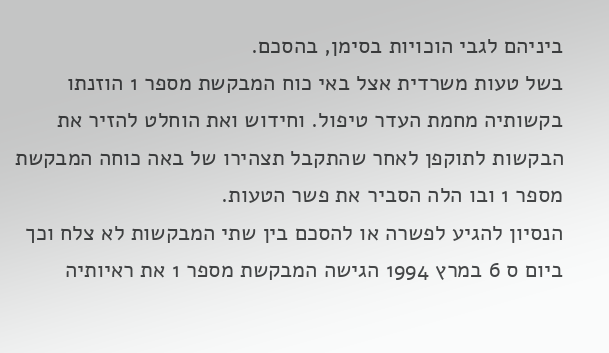ביניהם לגבי הוכויות בסימן, בהסכם.
בשל טעות משרדית אצל באי כוח המבקשת מספר 1 הוזנתו בקשותיה מחמת העדר טיפול. וחידוש ואת הוחלט להזיר את הבקשות לתוקפן לאחר שהתקבל תצהירו של באה כוחה המבקשת מספר 1 ובו הלה הסביר את פשר הטעות.
הנסיון להגיע לפשרה או להסכם בין שתי המבקשות לא צלח וכך ביום ס 6 במרץ 1994 הגישה המבקשת מספר 1 את ראיותיה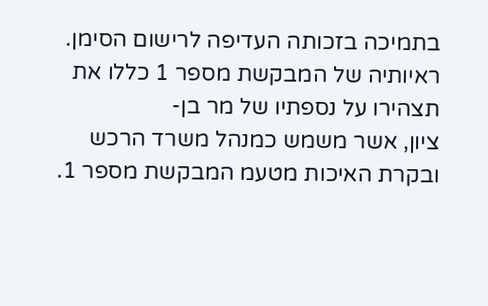בתמיכה בזכותה העדיפה לרישום הסימן.
ראיותיה של המבקשת מספר 1 כללו את תצהירו על נספתיו של מר בן-
ציון, אשר משמש כמנהל משרד הרכש ובקרת האיכות מטעמ המבקשת מספר 1.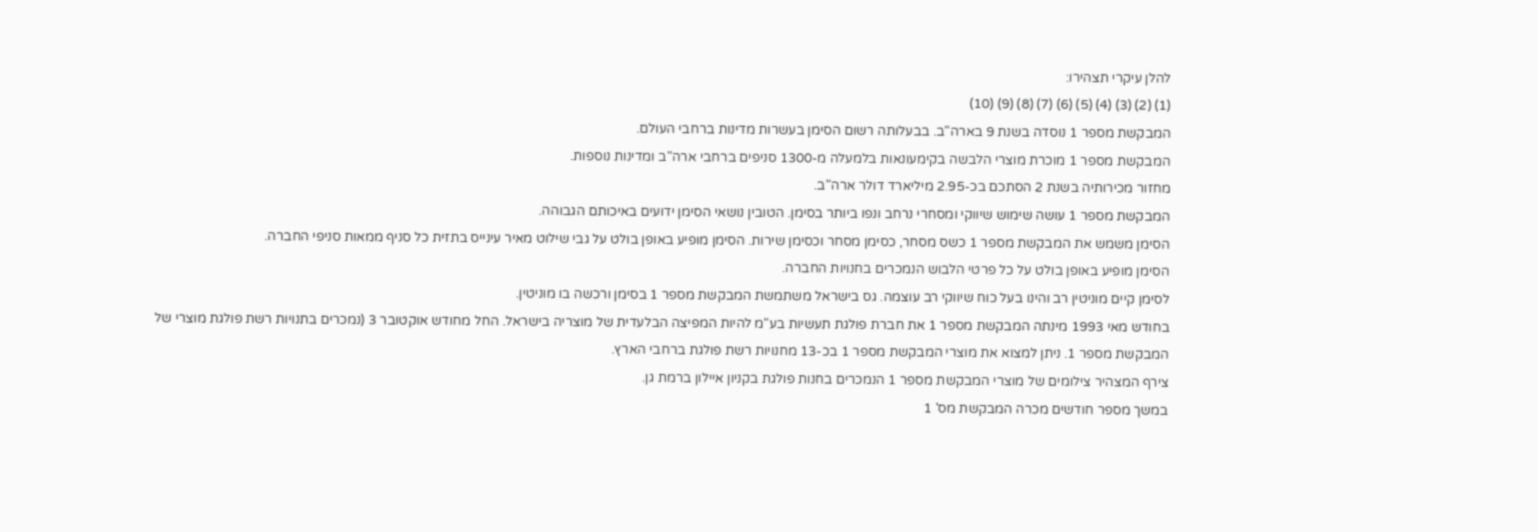להלן עיקרי תצהירו:
(1) (2) (3) (4) (5) (6) (7) (8) (9) (10)
המבקשת מספר 1 נוסדה בשנת 9 בארה"ב. בבעלותה רשום הסימן בעשרות מדינות ברחבי העולם.
המבקשת מספר 1 מוכרת מוצרי הלבשה בקימעונאות בלמעלה מ-1300 סניפים ברחבי ארה"ב ומדינות נוספות.
מחזור מכירותיה בשנת 2 הסתכם בכ-2.95 מיליארד דולר ארה"ב.
המבקשת מספר 1 עושה שימוש שיווקי ומסחרי נרחב ונפו ביותר בסימן. הטובין נושאי הסימן ידועים באיכותם הגבוהה.
הסימן משמש את המבקשת מספר 1 כשס מסחר, כסימן מסחר וכסימן שירות. הסימן מופיע באופן בולט על גבי שילוט מאיר עינייס בתזית כל סניף ממאות סניפי החברה.
הסימן מופיע באופן בולט על כל פרטי הלבוש הנמכרים בחנויות החברה.
לסימן קיים מוניטין רב והינו בעל כוח שיווקי רב עוצמה. גס בישראל משתמשת המבקשת מספר 1 בסימן ורכשה בו מוניטין.
בחודש מאי 1993 מינתה המבקשת מספר 1 את חברת פולגת תעשיות בע"מ להיות המפיצה הבלעדית של מוצריה בישראל. החל מחודש אוקטובר 3 (נמכרים בתנויות רשת פולגת מוצרי של המבקשת מספר 1. ניתן למצוא את מוצרי המבקשת מספר 1 בכ-13 מחנויות רשת פולגת ברחבי הארץ.
צירף המצהיר צילומים של מוצרי המבקשת מספר 1 הנמכרים בחנות פולגת בקניון איילון ברמת גן.
במשך מספר חודשים מכרה המבקשת מס' 1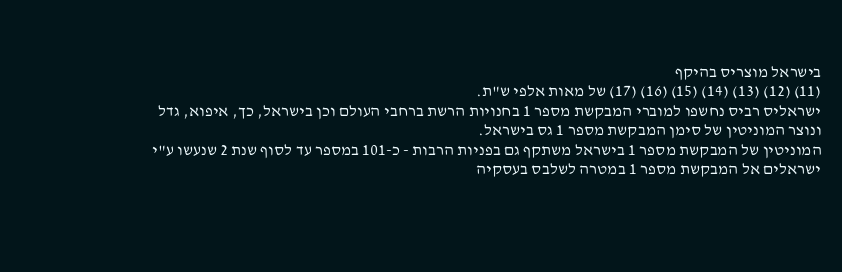בישראל מוצריס בהיקף
(11) (12) (13) (14) (15) (16) (17) של מאות אלפי ש"ת.
ישראליס רביס נחשפו למוברי המבקשת מספר 1 בחנויות הרשת ברחבי העולם וכן בישראל, כך, איפוא, גדל ונוצר המוניטין של סימן המבקשת מספר 1 גס בישראל.
המוניטין של המבקשת מספר 1 בישראל משתקף גם בפניות הרבות - כ-101 במספר עד לסוף שנת 2 שנעשו ע"י ישראלים אל המבקשת מספר 1 במטרה לשלבס בעסקיה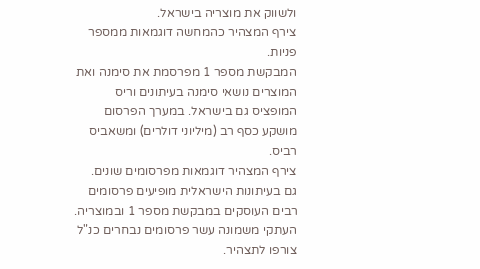ולשווק את מוצריה בישראל.
צירף המצהיר כהמחשה דוגמאות ממספר פניות.
המבקשת מספר 1 מפרסמת את סימנה ואת המוצרים נושאי סימנה בעיתונים וריס המופציס גם בישראל. במערך הפרסום מושקע כסף רב (מיליוני דולרים) ומשאביס רביס.
צירף המצהיר דוגמאות מפרסומים שונים.
גם בעיתונות הישראלית מופיעים פרסומים רבים העוסקים במבקשת מספר 1 ובמוצריה. העתקי משמונה עשר פרסומים נבחרים כנ"ל צורפו לתצהיר.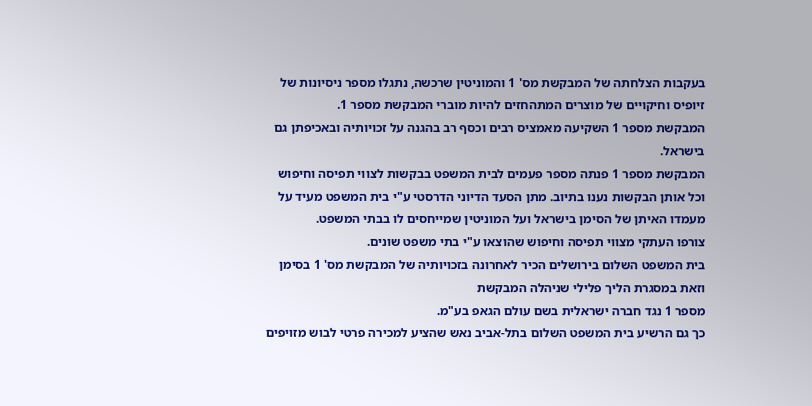בעקבות הצלחתה של המבקשת מס' 1 והמוניטין שרכשה, נתגלו מספר ניסיונות של זיופיס וחיקויים של מוצרים המתהחזים להיות מוברי המבקשת מספר 1.
המבקשת מספר 1 השקיעה מאמציס רבים וכסף רב בהגנה על זכויותיה ובאכיפתן גם בישראל.
המבקשת מספר 1 פנתה מספר פעמים לבית המשפט בבקשות לצווי תפיסה וחיפוש וכל אותן הבקשות נענו בתיוב. מתן הסעד הדיוני הדרסטי ע"י בית המשפט מעיד על מעמדו האיתן של הסימן בישראל ועל המוניטין שמייחסים לו בבתי המשפט.
צורפו העתקי מצווי תפיסה וחיפוש שהוצאו ע"י בתי משפט שונים.
בית המשפט השלום בירושלים הכיר לאחרונה בזכויותיה של המבקשת מס' 1 בסימן וזאת במסגרת הליך פלילי שניהלה המבקשת
מספר 1 נגד חברה ישראלית בשם עולם הגאפ בע"מ.
כך גם הרשיע בית המשפט השלום בתל-אביב נאש שהציע למכירה פרטי לבוש מזויפים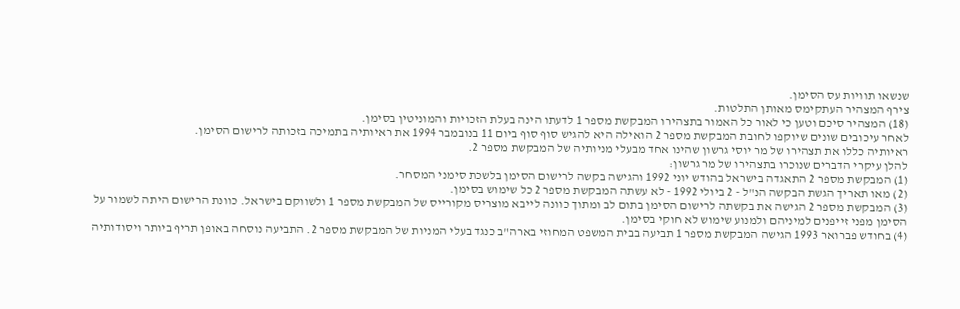שנשאו תוויות עס הסימן.
צירף המצהיר העתקימס מאותן התלטות.
(18) המצהיר סיכם וטען כי לאור כל האמור בתצהירו המבקשת מספר 1 לדעתו הינה בעלת הזכויות והמוניטין בסימן.
לאחר עיכובים שונים שיוקפו לחובת המבקשת מספר 2 הואילה היא להגיש סוף סוף ביום 11 בנובמבר 1994 את ראיותיה בתמיכה בזכותה לרישום הסימן.
ראיותיה כללו את תצהירו של מר יוסי גרשון שהינו אחד מבעלי מניותיה של המבקשת מספר 2.
להלן עיקרי הדברים שנוכרו בתצהירו של מר גרשון:
(1) המבקשת מספר 2 התאגדה בישראל בהודש יוני 1992 והגישה בקשה לרישום הסימן בלשכת סימני המסחר.
(2) מאו תאריך הגשת הבקשה הנ"ל - 2 ביולי 1992 - לא עשתה המבקשת מספר 2 כל שימוש בסימן.
(3) המבקשת מספר 2 הגישה את בקשתה לרישום הסימן בתום לב ומתוך כוונה לייבא מוצריס מקורייס של המבקשת מספר 1 ולשווקם בישראל. כוונת הרישום היתה לשמור על הסימן מפני זייפנים למיניהם ולמנוע שימוש לא חוקי בסימן.
(4) בחודש פברואר 1993 הגישה המבקשת מספר 1 תביעה בבית המשפט המחוזי בארה"ב כנגד בעלי המניות של המבקשת מספר 2. התביעה נוסחה באופן תריף ביותר ויסודותיה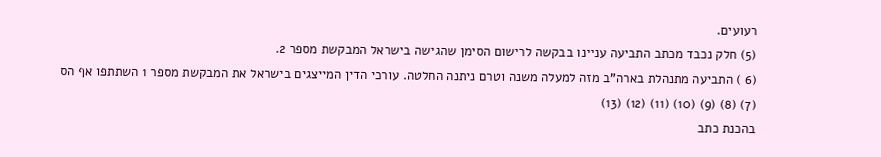רעועים.
(5) חלק נכבד מכתב התביעה עניינו בבקשה לרישום הסימן שהגישה בישראל המבקשת מספר 2.
(6 ) התביעה מתנהלת בארה"ב מזה למעלה משנה וטרם ניתנה החלטה. עורכי הדין המייצגים בישראל את המבקשת מספר 1 השתתפו אף הס
(7) (8) (9) (10) (11) (12) (13)
בהכנת כתב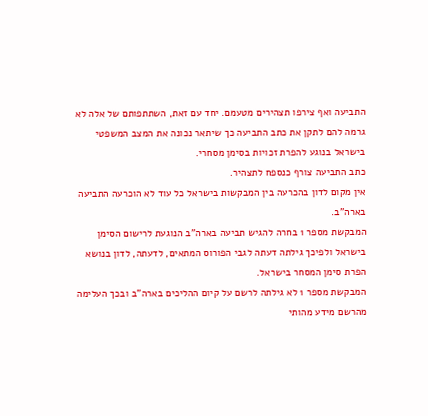התביעה ואף צירפו תצהירים מטעמם. יחד עם זאת, השתתפותם של אלה לא גרמה להם לתקן את כתב התביעה כך שיתאר נכונה את המצב המשפטי בישראל בנוגע להפרת זכויות בסימן מסחרי.
כתב התביעה צורף כנספח לתצהיר.
אין מקום לדון בהכרעה בין המבקשות בישראל כל עוד לא הוכרעה התביעה בארה"ב.
המבקשת מספר 1 בחרה להגיש תביעה בארה"ב הנוגעת לרישום הסימן בישראל ולפיכך גילתה דעתה לגבי הפורוס המתאים, לדעתה, לדון בנושא הפרת סימן המסחר בישראל.
המבקשת מספר 1 לא גילתה לרשם על קיום ההליכים בארה"ב ובכך העלימה מהרשם מידע מהותי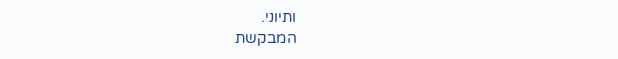ותיוני.
המבקשת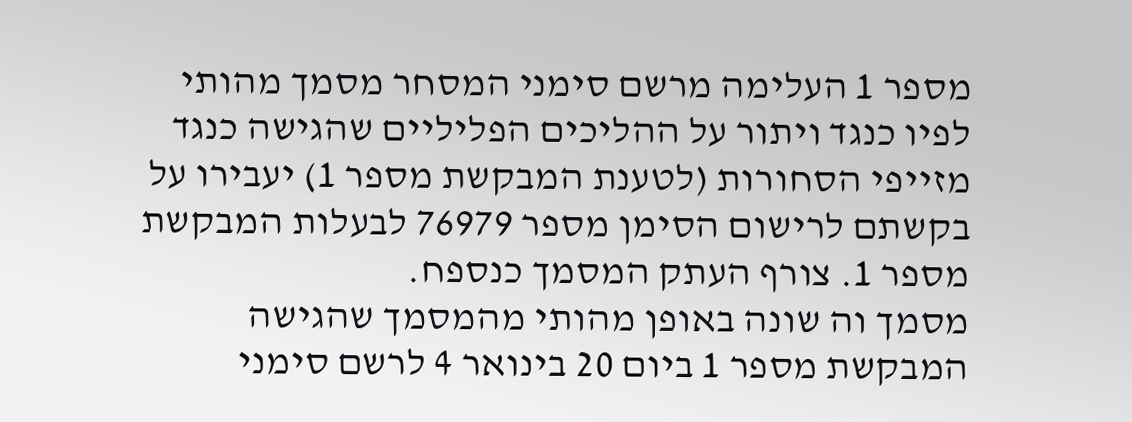מספר 1 העלימה מרשם סימני המסחר מסמך מהותי לפיו כנגד ויתור על ההליכים הפליליים שהגישה כנגד מזייפי הסחורות (לטענת המבקשת מספר 1) יעבירו על בקשתם לרישום הסימן מספר 76979 לבעלות המבקשת מספר 1. צורף העתק המסמך כנספח.
מסמך וה שונה באופן מהותי מהמסמך שהגישה המבקשת מספר 1 ביום 20 בינואר 4 לרשם סימני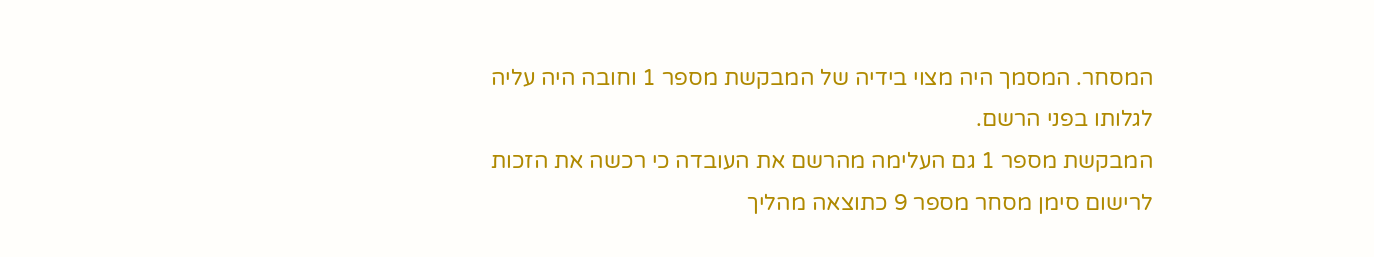המסחר. המסמך היה מצוי בידיה של המבקשת מספר 1 וחובה היה עליה לגלותו בפני הרשם.
המבקשת מספר 1 גם העלימה מהרשם את העובדה כי רכשה את הזכות לרישום סימן מסחר מספר 9 כתוצאה מהליך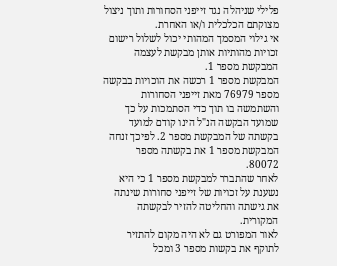פלילי שניהלה נגד זייפני הסחורות ותוך ניצול מצוקתם הכלכלית ו/או האחרת.
אי גילוי המסמך המהותי יכול לשלול רישום זכויות מהותיות אותן מבקשת לעצמה המבקשת מספר 1.
המבקשת מספר 1 רכשה את הוכויות בבקשה מספר 76979 מאת זייפני הסחורות והשתמשה בו תוך כדי הסתמכות על כך שמועד הבקשה הנ"ל הינו קודם למועד בקשתה של המבקשת מספר 2. לפיכך זנחה המבקשת מספר 1 את בקשתה מספר 80072.
לאחר שהתברר למבקשת מספר 1 כי היא נשענת על זכויות של זייפני סחורות שינתה את גישתה והחליטה להזיר לבקשתה המקורית.
לאור המפורט גם לא היה מקום להתזיר לתוקף את בקשות מספר 3 ומכל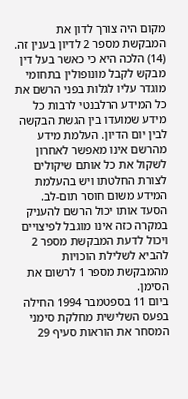מקום היה צורך לדון את המבקשת מספר 2 לדיון בענין זה.
(14) הלכה היא כי כאשר בעל דין מבקש לקבל מונופולין בתחומי מוגדר עליו לגלות בפני הרשם את כל המידע הרלבנטי לרבות כל מידע שמועדו בין הגשת הבקשה לבין יום הדיון. העלמת מידע מהרשם אינו מאפשר לאחרון לשקול את כל אותם שיקולים לצורת החלטתו ויש בהעלמת המידע משום חוסר תום-לב. הסעד אותו יכול הרשם להעניק במקרה כזה אינו מוגבל לפיצויים ויכול לדעת המבקשת מספר 2 להביא לשלילת הוכויות מהמבקשת מספר 1 לרשום את הסימן.
ביום 11 בספטמבר 1994 החילה בפעס השלישית מחלקת סימני המסחר את הוראות סעיף 29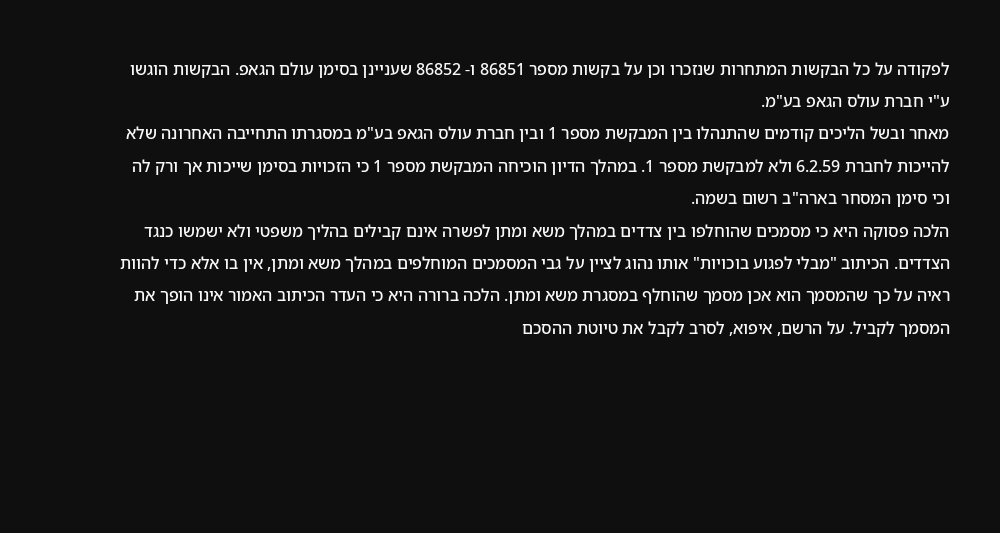לפקודה על כל הבקשות המתחרות שנזכרו וכן על בקשות מספר 86851 ו- 86852 שעניינן בסימן עולם הגאפ. הבקשות הוגשו ע"י חברת עולס הגאפ בע"מ.
מאחר ובשל הליכים קודמים שהתנהלו בין המבקשת מספר 1 ובין חברת עולס הגאפ בע"מ במסגרתו התחייבה האחרונה שלא להייכות לחברת 6.2.59 ולא למבקשת מספר 1. במהלך הדיון הוכיחה המבקשת מספר 1 כי הזכויות בסימן שייכות אך ורק לה וכי סימן המסחר בארה"ב רשום בשמה.
הלכה פסוקה היא כי מסמכים שהוחלפו בין צדדים במהלך משא ומתן לפשרה אינם קבילים בהליך משפטי ולא ישמשו כנגד הצדדים. הכיתוב "מבלי לפגוע בוכויות" אותו נהוג לציין על גבי המסמכים המוחלפים במהלך משא ומתן, אין בו אלא כדי להוות ראיה על כך שהמסמך הוא אכן מסמך שהוחלף במסגרת משא ומתן. הלכה ברורה היא כי העדר הכיתוב האמור אינו הופך את המסמך לקביל. על הרשם, איפוא, לסרב לקבל את טיוטת ההסכם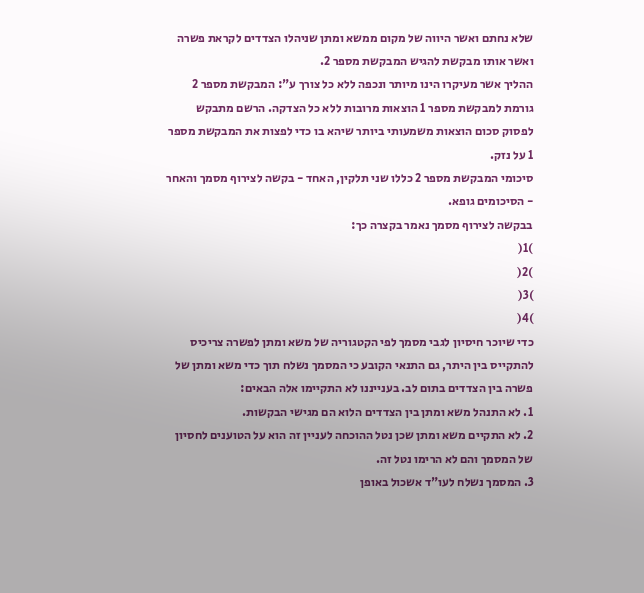שלא נחתם ואשר היווה של מקום ממשא ומתן שניהלו הצדדים לקראת פשרה ואשר אותו מבקשת להגיש המבקשת מספר 2.
ההליך אשר מעיקרו הינו מיותר ונכפה ללא כל צורך ע": המבקשת מספר 2 גורמת למבקשת מספר 1 הוצאות מרובות ללא כל הצדקה. הרשם מתבקש לפסוק סכום הוצאות משמעותי ביותר שיהא בו כדי לפצות את המבקשת מספר 1 על נזק.
סיכומי המבקשת מספר 2 כללו שני תלקין, האחד - בקשה לצירוף מסמך והאחר - הסיכומים גופא.
בבקשה לצירוף מסמך נאמר בקצרה כך:
)1(
)2(
)3(
)4(
כדי שיוכר חיסיון לגבי מסמך לפי הקטגוריה של משא ומתן לפשרה צריכיס להתקייס בין היתר, גם התנאי הקובע כי המסמך נשלח תוך כדי משא ומתן של פשרה בין הצדדים בתום לב. בענייננו לא התקיימו אלה הבאים:
1. לא התנהל משא ומתן בין הצדדים הלוא הם מגישי הבקשות.
2. לא התקיים משא ומתן שכן נטל ההוכחה לעניין זה הוא על הטוענים לחסיון של המסמך והם לא הרימו נטל זה.
3. המסמך נשלח לעו"ד אשכול באופן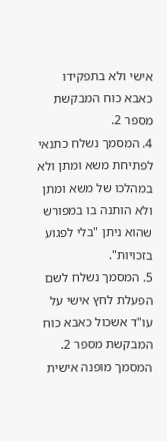אישי ולא בתפקידו כאבא כוח המבקשת מספר 2.
4. המסמך נשלח כתנאי לפתיחת משא ומתן ולא במהלכו של משא ומתן ולא הותנה בו במפורש שהוא ניתן "בלי לפגוע בזכויות".
5. המסמך נשלח לשם הפעלת לחץ אישי על עו"ד אשכול כאבא כוח המבקשת מספר 2. המסמך מופנה אישית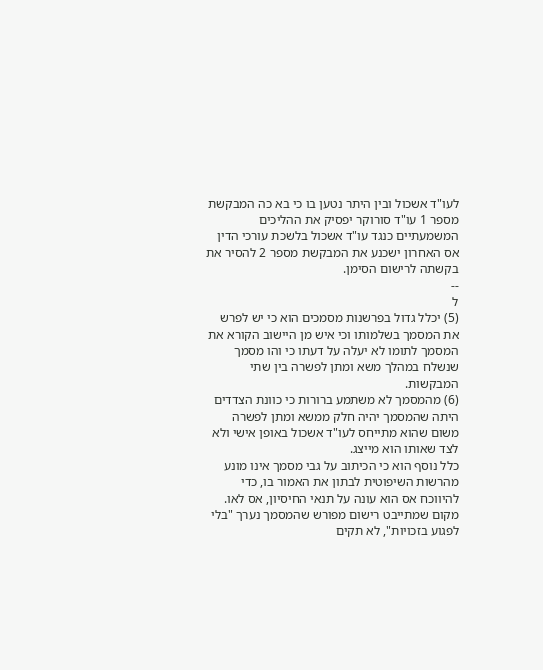לעו"ד אשכול ובין היתר נטען בו כי בא כה המבקשת מספר 1 עו"ד סורוקר יפסיק את ההליכים המשמעתיים כנגד עו"ד אשכול בלשכת עורכי הדין אס האחרון ישכנע את המבקשת מספר 2 להסיר את בקשתה לרישום הסימן.
--
ל
(5) יכלל גדול בפרשנות מסמכים הוא כי יש לפרש את המסמך בשלמותו וכי איש מן היישוב הקורא את המסמך לתומו לא יעלה על דעתו כי והו מסמך שנשלח במהלך משא ומתן לפשרה בין שתי המבקשות.
(6) מהמסמך לא משתמע ברורות כי כוונת הצדדים היתה שהמסמך יהיה חלק ממשא ומתן לפשרה משום שהוא מתייחס לעו"ד אשכול באופן אישי ולא לצד שאותו הוא מייצג.
כלל נוסף הוא כי הכיתוב על גבי מסמך אינו מונע מהרשות השיפוטית לבתון את האמור בו, כדי להיווכח אס הוא עונה על תנאי החיסיון, אס לאו.
מקום שמתייבט רישום מפורש שהמסמך נערך "בלי לפגוע בזכויות", לא תקים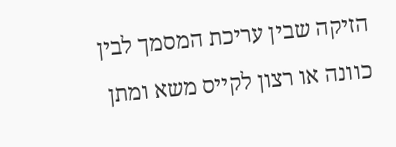הזיקה שבין עריכת המסמך לבין כוונה או רצון לקייס משא ומתן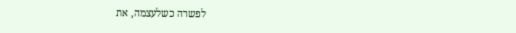לפשרה כשלעצמה, את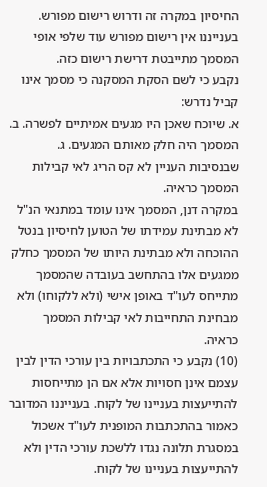החיסיון במקרה זה ודרוש רישום מפורש. בענייננו אין רישום מפורש עוד שלפי אופי המסמך מתייבטת דרישת רישום כזה.
נקבע כי לשם הסקת המסקנה כי מסמך אינו קביל נדרש:
א. שיוכח שאכן היו מגעים אמיתיים לפשרה. ב. המסמך היה חלק מאותם המגעים. ג. שבנסיבות העניין לא קס הריג לאי קבילות המסמך כראיה.
במקרה דנן, המסמך אינו עומד במתנאי הנ"ל לא מבתינת עמידתו של הטוען לחיסיון בנטל ההוכחה ולא מבתינת היותו של המסמך כחלק ממגעים אלו בהתחשב בעובדה שהמסמך מתייחס לעו"ד באופן אישי (ולא ללקוחו) ולא מבחינת התחייבות לאי קבילות המסמך כראיה.
(10) נקבע כי התכתבויות בין עורכי הדין לבין עצמם אינן חסויות אלא אם הן מתייחסות להתייעצות בעניינו של לקוח. בענייננו המדובר כאמור בהתכתבות המופנית לעו"ד אשכול במסגרת תלונה נגדו ללשכת עורכי הדין ולא להתייעצות בעניינו של לקוח.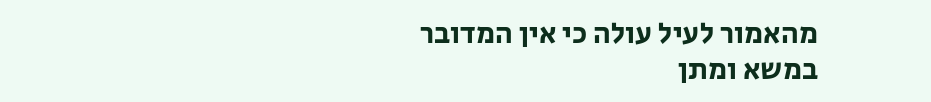מהאמור לעיל עולה כי אין המדובר במשא ומתן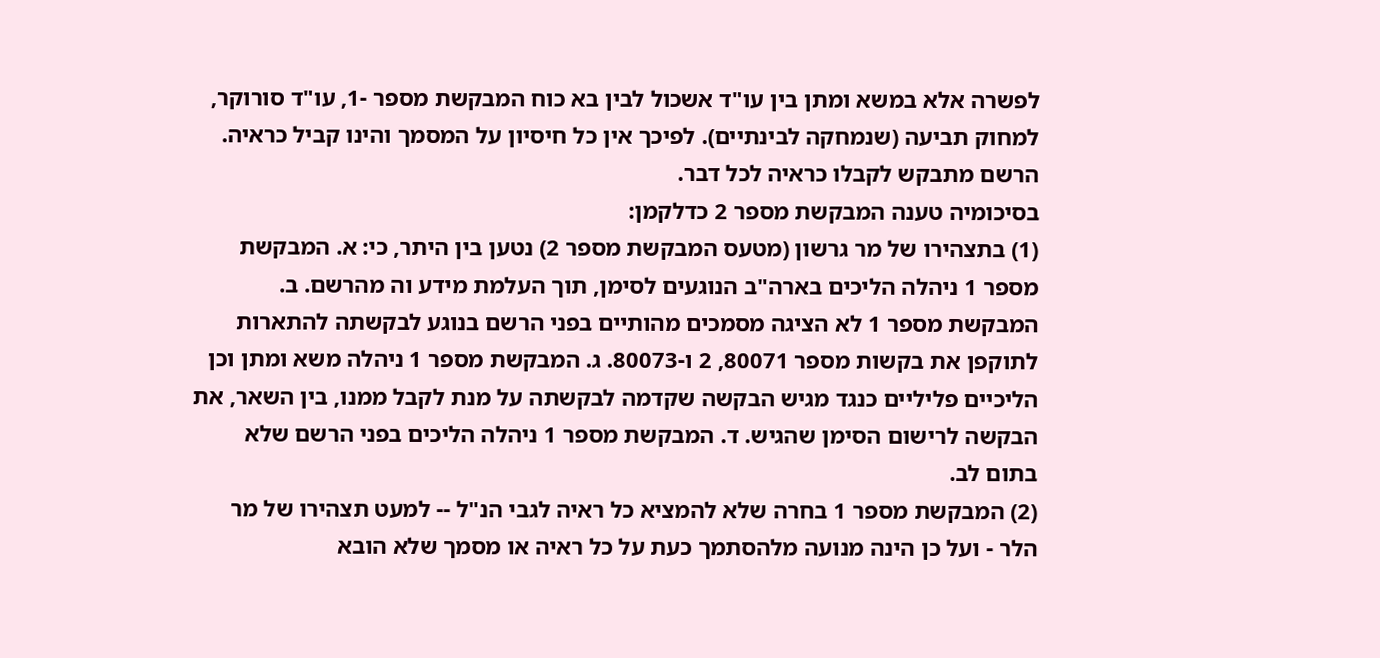לפשרה אלא במשא ומתן בין עו"ד אשכול לבין בא כוח המבקשת מספר -1, עו"ד סורוקר, למחוק תביעה (שנמחקה לבינתיים). לפיכך אין כל חיסיון על המסמך והינו קביל כראיה. הרשם מתבקש לקבלו כראיה לכל דבר.
בסיכומיה טענה המבקשת מספר 2 כדלקמן:
(1) בתצהירו של מר גרשון (מטעס המבקשת מספר 2) נטען בין היתר, כי: א. המבקשת מספר 1 ניהלה הליכים בארה"ב הנוגעים לסימן, תוך העלמת מידע וה מהרשם. ב. המבקשת מספר 1 לא הציגה מסמכים מהותיים בפני הרשם בנוגע לבקשתה להתארות לתוקפן את בקשות מספר 80071, 2 ו-80073. ג. המבקשת מספר 1 ניהלה משא ומתן וכן הליכיים פליליים כנגד מגיש הבקשה שקדמה לבקשתה על מנת לקבל ממנו, בין השאר, את הבקשה לרישום הסימן שהגיש. ד. המבקשת מספר 1 ניהלה הליכים בפני הרשם שלא בתום לב.
(2) המבקשת מספר 1 בחרה שלא להמציא כל ראיה לגבי הנ"ל -- למעט תצהירו של מר הלר - ועל כן הינה מנועה מלהסתמך כעת על כל ראיה או מסמך שלא הובא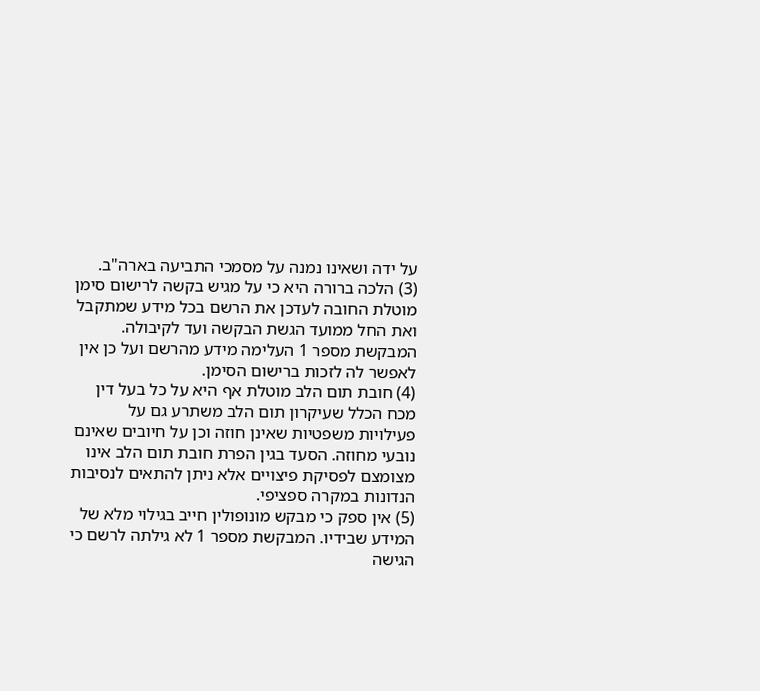על ידה ושאינו נמנה על מסמכי התביעה בארה"ב.
(3) הלכה ברורה היא כי על מגיש בקשה לרישום סימן מוטלת החובה לעדכן את הרשם בכל מידע שמתקבל ואת החל ממועד הגשת הבקשה ועד לקיבולה. המבקשת מספר 1 העלימה מידע מהרשם ועל כן אין לאפשר לה לזכות ברישום הסימן.
(4) חובת תום הלב מוטלת אף היא על כל בעל דין מכח הכלל שעיקרון תום הלב משתרע גם על פעילויות משפטיות שאינן חוזה וכן על חיובים שאינם נובעי מחוזה. הסעד בגין הפרת חובת תום הלב אינו מצומצם לפסיקת פיצויים אלא ניתן להתאים לנסיבות הנדונות במקרה ספציפי.
(5) אין ספק כי מבקש מונופולין חייב בגילוי מלא של המידע שבידיו. המבקשת מספר 1 לא גילתה לרשם כי הגישה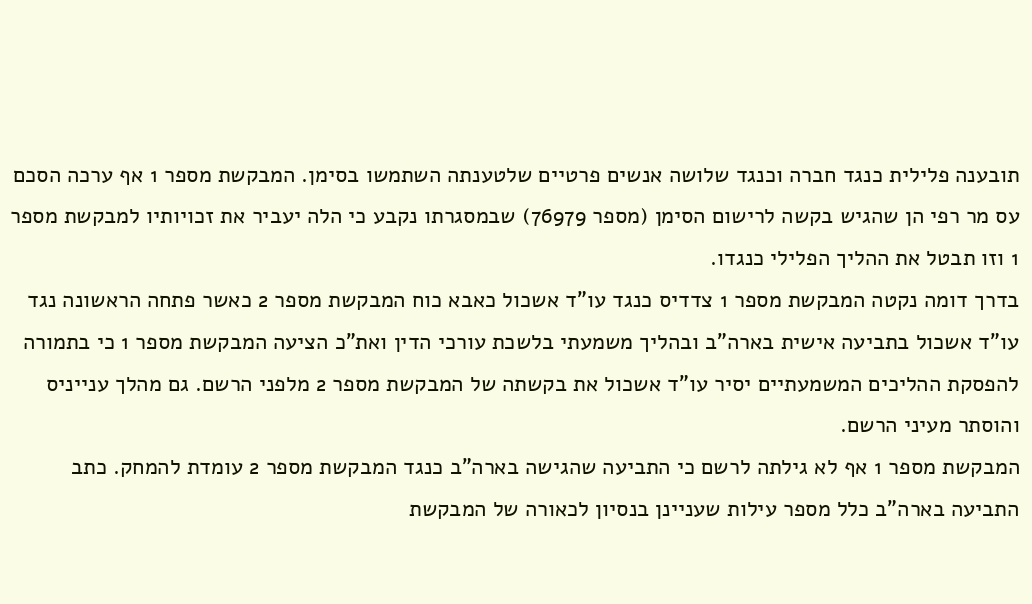תובענה פלילית כנגד חברה וכנגד שלושה אנשים פרטיים שלטענתה השתמשו בסימן. המבקשת מספר 1 אף ערכה הסכם עס מר רפי הן שהגיש בקשה לרישום הסימן (מספר 76979) שבמסגרתו נקבע כי הלה יעביר את זכויותיו למבקשת מספר 1 וזו תבטל את ההליך הפלילי כנגדו.
בדרך דומה נקטה המבקשת מספר 1 צדדיס כנגד עו"ד אשכול כאבא כוח המבקשת מספר 2 כאשר פתחה הראשונה נגד עו"ד אשכול בתביעה אישית בארה"ב ובהליך משמעתי בלשכת עורכי הדין ואת"כ הציעה המבקשת מספר 1 כי בתמורה להפסקת ההליכים המשמעתיים יסיר עו"ד אשכול את בקשתה של המבקשת מספר 2 מלפני הרשם. גם מהלך ענייניס והוסתר מעיני הרשם.
המבקשת מספר 1 אף לא גילתה לרשם כי התביעה שהגישה בארה"ב כנגד המבקשת מספר 2 עומדת להמחק. כתב התביעה בארה"ב כלל מספר עילות שעניינן בנסיון לכאורה של המבקשת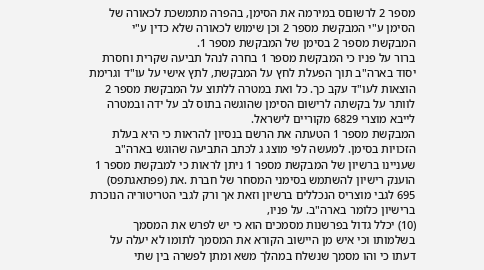מספר 2 לרשוםס במירמה את הסימן, בהפרה מתמשכת לכאורה של הסימן ע"י המבקשת מספר 2 וכן שימוש לכאורה שלא כדין ע"י המבקשת מספר 2 בסימן של המבקשת מספר 1.
ברור על פניו כי המבקשת מספר 1 בחרה לנהל תביעה שקרית וחסרת יסוד בארה"ב תוך הפעלת לחץ על המבקשת, לתץ אישי על עו"ד וגרימת הוצאות לעו"ד עקב כך. כל ואת במטרה ללתוצ על המבקשת מספר 2 לוותר על בקשתה לרישום הסימן שהוגשה בתוס לב על ידה ובמטרה לייבא מוצרי 6829 מקוריים לישראל.
המבקשת מספר 1 הטעתה את הרשם בנסיון להראות כי היא בעלת הזכויות בסימן. למעשה לפי מוצג ג לכתב התביעה שהוגש בארה"ב שעניינו ברשיון של המבקשת מספר 1 ניתן לראות כי למבקשת מספר 1 הוענק רישיון להשתמש בסימני המסחר של חברת .את (פפתאגתפס) 695 לגבי מוצריס הנכללים ברשיון וזאת אך ורק לגבי הטריטוריה הנוכרת ברישיון כלומר בארה"ב. על פניו,
(10) יכלל גדול בפרשנות מסמכים הוא כי יש לפרש את המסמך בשלמותו וכי איש מן היישוב הקורא את המסמך לתומו לא יעלה על דעתו כי והו מסמך שנשלח במהלך משא ומתן לפשרה בין שתי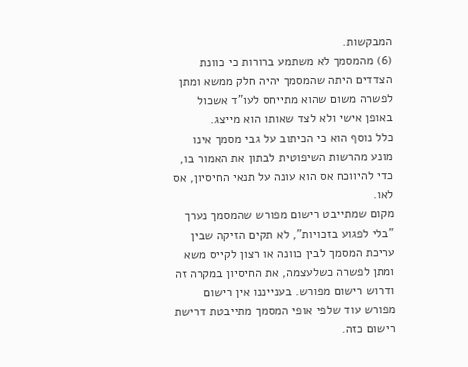המבקשות.
(6) מהמסמך לא משתמע ברורות כי כוונת הצדדים היתה שהמסמך יהיה חלק ממשא ומתן לפשרה משום שהוא מתייחס לעו"ד אשכול באופן אישי ולא לצד שאותו הוא מייצג.
כלל נוסף הוא כי הכיתוב על גבי מסמך אינו מונע מהרשות השיפוטית לבתון את האמור בו, כדי להיווכח אס הוא עונה על תנאי החיסיון, אס לאו.
מקום שמתייבט רישום מפורש שהמסמך נערך "בלי לפגוע בזכויות", לא תקים הזיקה שבין עריכת המסמך לבין כוונה או רצון לקייס משא ומתן לפשרה כשלעצמה, את החיסיון במקרה זה ודרוש רישום מפורש. בענייננו אין רישום מפורש עוד שלפי אופי המסמך מתייבטת דרישת רישום כזה.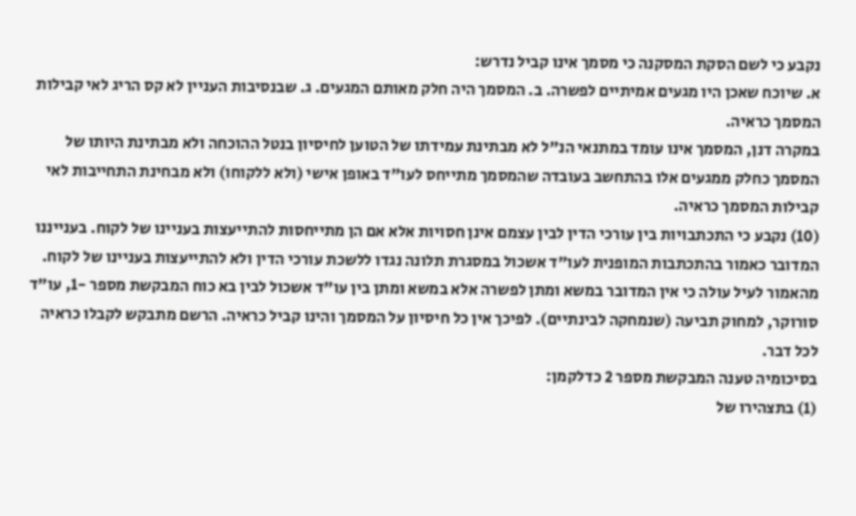נקבע כי לשם הסקת המסקנה כי מסמך אינו קביל נדרש:
א. שיוכח שאכן היו מגעים אמיתיים לפשרה. ב. המסמך היה חלק מאותם המגעים. ג. שבנסיבות העניין לא קס הריג לאי קבילות המסמך כראיה.
במקרה דנן, המסמך אינו עומד במתנאי הנ"ל לא מבתינת עמידתו של הטוען לחיסיון בנטל ההוכחה ולא מבתינת היותו של המסמך כחלק ממגעים אלו בהתחשב בעובדה שהמסמך מתייחס לעו"ד באופן אישי (ולא ללקוחו) ולא מבחינת התחייבות לאי קבילות המסמך כראיה.
(10) נקבע כי התכתבויות בין עורכי הדין לבין עצמם אינן חסויות אלא אם הן מתייחסות להתייעצות בעניינו של לקוח. בענייננו המדובר כאמור בהתכתבות המופנית לעו"ד אשכול במסגרת תלונה נגדו ללשכת עורכי הדין ולא להתייעצות בעניינו של לקוח.
מהאמור לעיל עולה כי אין המדובר במשא ומתן לפשרה אלא במשא ומתן בין עו"ד אשכול לבין בא כוח המבקשת מספר -1, עו"ד סורוקר, למחוק תביעה (שנמחקה לבינתיים). לפיכך אין כל חיסיון על המסמך והינו קביל כראיה. הרשם מתבקש לקבלו כראיה לכל דבר.
בסיכומיה טענה המבקשת מספר 2 כדלקמן:
(1) בתצהירו של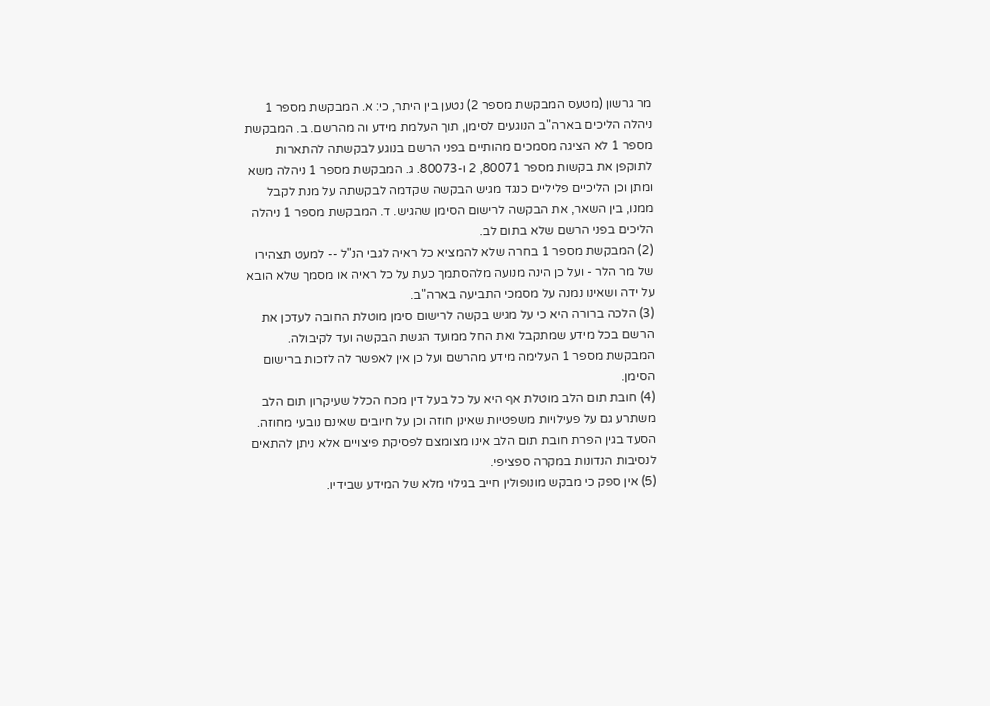מר גרשון (מטעס המבקשת מספר 2) נטען בין היתר, כי: א. המבקשת מספר 1 ניהלה הליכים בארה"ב הנוגעים לסימן, תוך העלמת מידע וה מהרשם. ב. המבקשת מספר 1 לא הציגה מסמכים מהותיים בפני הרשם בנוגע לבקשתה להתארות לתוקפן את בקשות מספר 80071, 2 ו-80073. ג. המבקשת מספר 1 ניהלה משא ומתן וכן הליכיים פליליים כנגד מגיש הבקשה שקדמה לבקשתה על מנת לקבל ממנו, בין השאר, את הבקשה לרישום הסימן שהגיש. ד. המבקשת מספר 1 ניהלה הליכים בפני הרשם שלא בתום לב.
(2) המבקשת מספר 1 בחרה שלא להמציא כל ראיה לגבי הנ"ל -- למעט תצהירו של מר הלר - ועל כן הינה מנועה מלהסתמך כעת על כל ראיה או מסמך שלא הובא על ידה ושאינו נמנה על מסמכי התביעה בארה"ב.
(3) הלכה ברורה היא כי על מגיש בקשה לרישום סימן מוטלת החובה לעדכן את הרשם בכל מידע שמתקבל ואת החל ממועד הגשת הבקשה ועד לקיבולה. המבקשת מספר 1 העלימה מידע מהרשם ועל כן אין לאפשר לה לזכות ברישום הסימן.
(4) חובת תום הלב מוטלת אף היא על כל בעל דין מכח הכלל שעיקרון תום הלב משתרע גם על פעילויות משפטיות שאינן חוזה וכן על חיובים שאינם נובעי מחוזה. הסעד בגין הפרת חובת תום הלב אינו מצומצם לפסיקת פיצויים אלא ניתן להתאים לנסיבות הנדונות במקרה ספציפי.
(5) אין ספק כי מבקש מונופולין חייב בגילוי מלא של המידע שבידיו.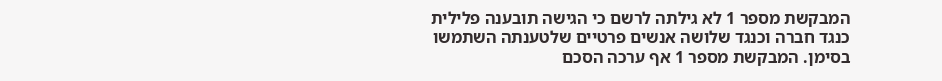המבקשת מספר 1 לא גילתה לרשם כי הגישה תובענה פלילית כנגד חברה וכנגד שלושה אנשים פרטיים שלטענתה השתמשו בסימן. המבקשת מספר 1 אף ערכה הסכם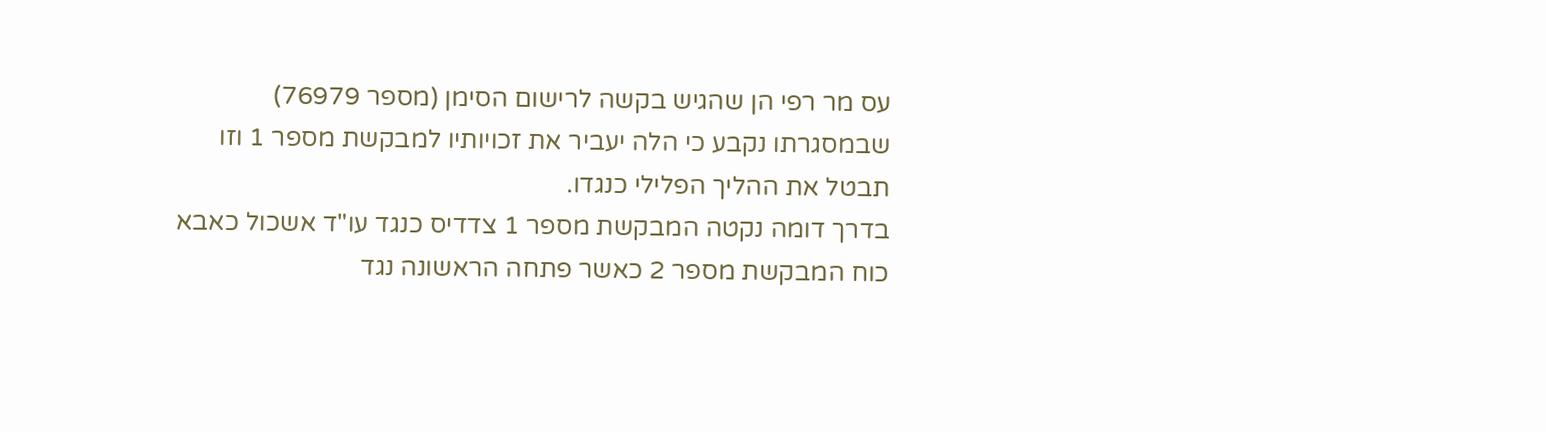עס מר רפי הן שהגיש בקשה לרישום הסימן (מספר 76979) שבמסגרתו נקבע כי הלה יעביר את זכויותיו למבקשת מספר 1 וזו תבטל את ההליך הפלילי כנגדו.
בדרך דומה נקטה המבקשת מספר 1 צדדיס כנגד עו"ד אשכול כאבא כוח המבקשת מספר 2 כאשר פתחה הראשונה נגד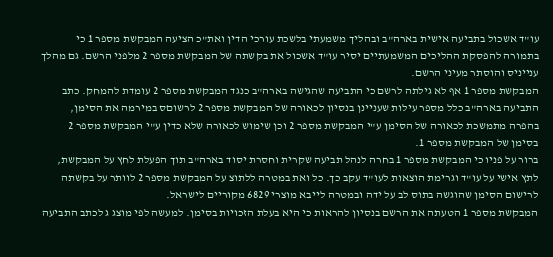עו"ד אשכול בתביעה אישית בארה"ב ובהליך משמעתי בלשכת עורכי הדין ואת"כ הציעה המבקשת מספר 1 כי בתמורה להפסקת ההליכים המשמעתיים יסיר עו"ד אשכול את בקשתה של המבקשת מספר 2 מלפני הרשם. גם מהלך ענייניס והוסתר מעיני הרשם.
המבקשת מספר 1 אף לא גילתה לרשם כי התביעה שהגישה בארה"ב כנגד המבקשת מספר 2 עומדת להמחק. כתב התביעה בארה"ב כלל מספר עילות שעניינן בנסיון לכאורה של המבקשת מספר 2 לרשוםס במירמה את הסימן, בהפרה מתמשכת לכאורה של הסימן ע"י המבקשת מספר 2 וכן שימוש לכאורה שלא כדין ע"י המבקשת מספר 2 בסימן של המבקשת מספר 1.
ברור על פניו כי המבקשת מספר 1 בחרה לנהל תביעה שקרית וחסרת יסוד בארה"ב תוך הפעלת לחץ על המבקשת, לתץ אישי על עו"ד וגרימת הוצאות לעו"ד עקב כך. כל ואת במטרה ללתוצ על המבקשת מספר 2 לוותר על בקשתה לרישום הסימן שהוגשה בתוס לב על ידה ובמטרה לייבא מוצרי 6829 מקוריים לישראל.
המבקשת מספר 1 הטעתה את הרשם בנסיון להראות כי היא בעלת הזכויות בסימן. למעשה לפי מוצג ג לכתב התביעה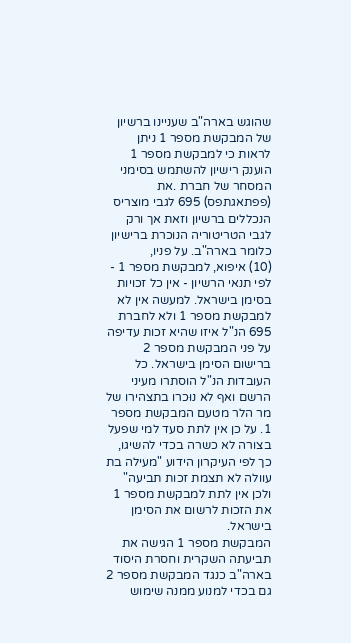שהוגש בארה"ב שעניינו ברשיון של המבקשת מספר 1 ניתן לראות כי למבקשת מספר 1 הוענק רישיון להשתמש בסימני המסחר של חברת .את (פפתאגתפס) 695 לגבי מוצריס הנכללים ברשיון וזאת אך ורק לגבי הטריטוריה הנוכרת ברישיון כלומר בארה"ב. על פניו,
(10) איפוא, למבקשת מספר 1 - לפי תנאי הרשיון - אין כל זכויות בסימן בישראל. למעשה אין לא למבקשת מספר 1 ולא לחברת 695 הנ"ל איזו שהיא זכות עדיפה על פני המבקשת מספר 2 ברישום הסימן בישראל. כל העובדות הנ"ל הוסתרו מעיני הרשם ואף לא נוּכרו בתצהירו של מר הלר מטעם המבקשת מספר 1. על כן אין לתת סעד למי שפעל בצורה לא כשרה בכדי להשיגו, כך לפי העיקרון הידוע "מעילה בת עוולה לא תצמת זכות תביעה" ולכן אין לתת למבקשת מספר 1 את הזכות לרשום את הסימן בישראל.
המבקשת מספר 1 הגישה את תביעתה השקרית וחסרת היסוד בארה"ב כנגד המבקשת מספר 2 גם בכדי למנוע ממנה שימוש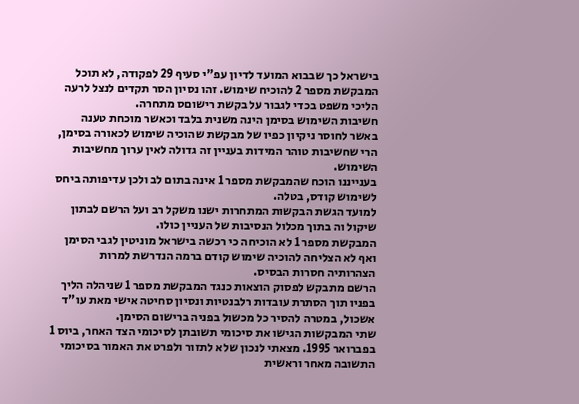בישראל כך שבבוא המועד לדיון עפ"י סעיף 29 לפקודה, לא תוכל המבקשת מספר 2 להוכיח שימוש. זהו נסיון הסר תקדים לנצל לרעה הליכי משפט בכדי לגבור על בקשת רישוםס מתחרה.
חשיבות השימוש בסימן הינה משנית בלבד וכאשר מוכחת טענה באשר לחוסר ניקיון כפיו של מבקשת שהוכיה שימוש לכאורה בסימן, הרי שחשיבות טוהר המידות בעניין זה גדולה לאין ערוך מחשיבות השימוש.
בענייננו הוכח שהמבקשת מספר 1 אינה בתום לב ולכן עדיפותה ביחס לשימוש קודס, בטלה.
למועד הגשת הבקשות המתחרות ישנו משקל רב ועל הרשם לבתון שיקול וה בתוך מכלול הנסיבות של העניין כולו.
המבקשת מספר 1 לא הוכיחה כי רכשה בישראל מוניטין לגבי הסימן ואף לא הצליחה להוכיה שימוש קודם ברמה הנדרשת למרות הצהרותיה חסרות הבסיס.
הרשם מתבקש לפסוק הוצאות כנגד המבקשת מספר 1 שניהלה הליך בפניו תוך הסתרת עובדות רלבנטיות ונסיון סחיטה אישי מאת עו"ד אשכול, במטרה להסיר כל מכשול בפניה ברישום הסימן.
שתי המבקשות הגישו את סיכומי תשובתן לסיכומי הצד האחר, ביוס 1 בפברואר 1995. מצאתי לנכון שלא לתזור ולפרט את האמור בסיכומי
התשובה מאחר וראשית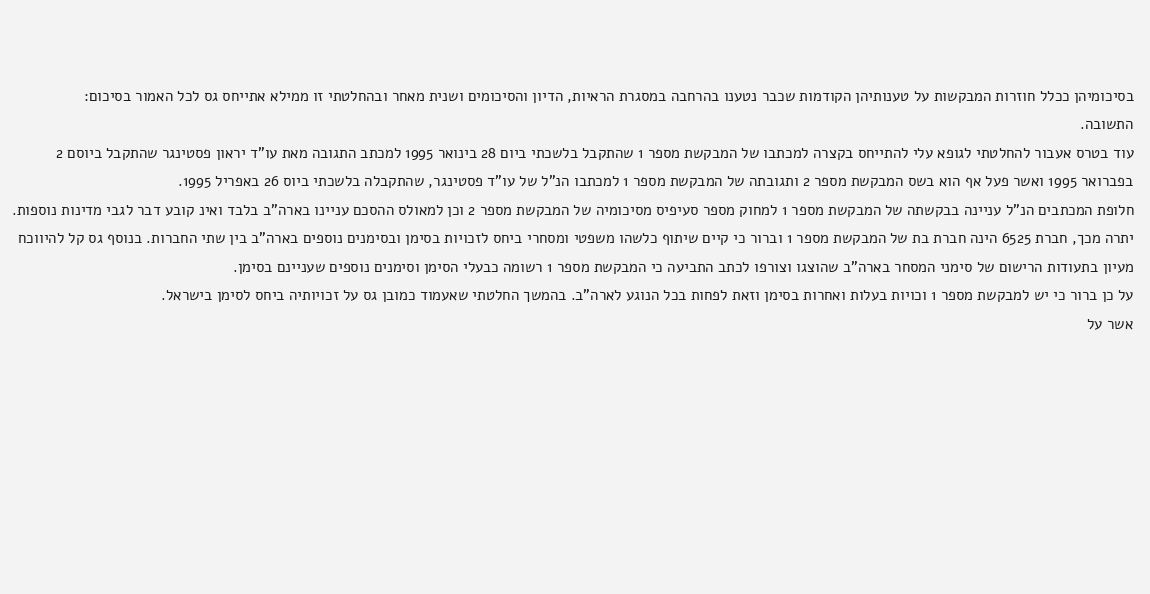בסיכומיהן ככלל חוזרות המבקשות על טענותיהן הקודמות שכבר נטענו בהרחבה במסגרת הראיות, הדיון והסיכומים ושנית מאחר ובהחלטתי זו ממילא אתייחס גס לכל האמור בסיכום:
התשובה.
עוד בטרס אעבור להחלטתי לגופא עלי להתייחס בקצרה למכתבו של המבקשת מספר 1 שהתקבל בלשכתי ביום 28 בינואר 1995 למכתב התגובה מאת עו"ד יראון פסטינגר שהתקבל ביוסם 2 בפברואר 1995 ואשר פעל אף הוא בשס המבקשת מספר 2 ותגובתה של המבקשת מספר 1 למכתבו הנ"ל של עו"ד פסטינגר, שהתקבלה בלשכתי ביוס 26 באפריל 1995.
חלופת המכתבים הנ"ל עניינה בבקשתה של המבקשת מספר 1 למחוק מספר סעיפיס מסיכומיה של המבקשת מספר 2 וכן למאולס ההסכם עניינו בארה"ב בלבד ואינ קובע דבר לגבי מדינות נוספות.
יתרה מכך, חברת 6525 הינה חברת בת של המבקשת מספר 1 וברור כי קיים שיתוף כלשהו משפטי ומסחרי ביחס לזכויות בסימן ובסימנים נוספים בארה"ב בין שתי החברות. בנוסף גס קל להיווכח מעיון בתעודות הרישום של סימני המסחר בארה"ב שהוצגו וצורפו לכתב התביעה כי המבקשת מספר 1 רשומה כבעלי הסימן וסימנים נוספים שעניינם בסימן.
על כן ברור כי יש למבקשת מספר 1 וכויות בעלות ואחרות בסימן וזאת לפחות בכל הנוגע לארה"ב. בהמשך החלטתי שאעמוד כמובן גס על זכויותיה ביחס לסימן בישראל.
אשר על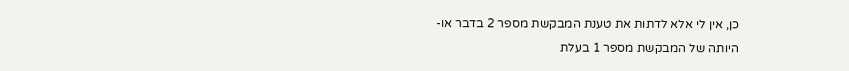כן, אין לי אלא לדתות את טענת המבקשת מספר 2 בדבר או-
היותה של המבקשת מספר 1 בעלת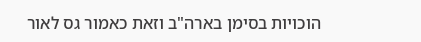הוכויות בסימן בארה"ב וזאת כאמור גס לאור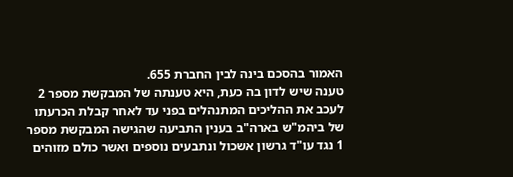האמור בהסכם בינה לבין החברת 655.
טענה שיש לדון בה כעת, היא טענתה של המבקשת מספר 2 לעכב את ההליכים המתנהלים בפני עד לאחר קבלת הכרעתו של ביהמ"ש בארה"ב בענין התביעה שהגישה המבקשת מספר 1 נגד עו"ד גרשון אשכול ונתבעים נוספים ואשר כולם מזוהים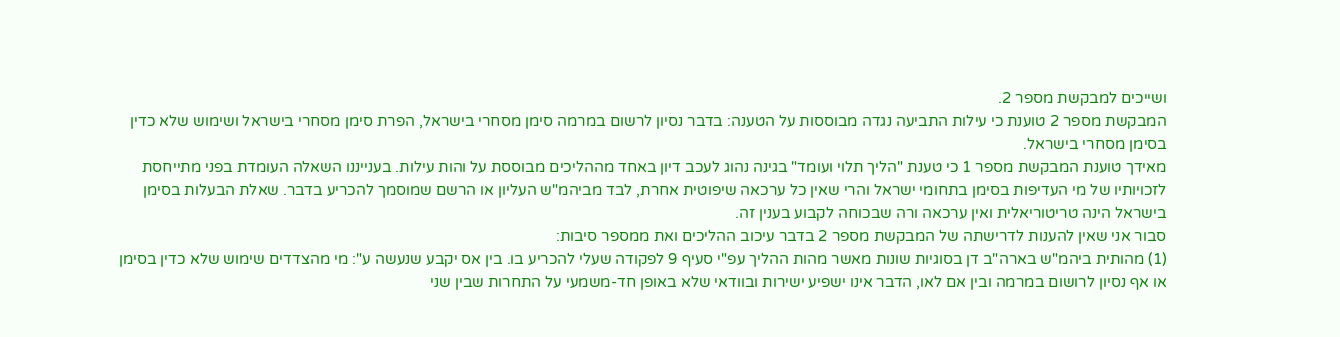ושייכים למבקשת מספר 2.
המבקשת מספר 2 טוענת כי עילות התביעה נגדה מבוססות על הטענה: בדבר נסיון לרשום במרמה סימן מסחרי בישראל, הפרת סימן מסחרי בישראל ושימוש שלא כדין בסימן מסחרי בישראל.
מאידך טוענת המבקשת מספר 1 כי טענת "הליך תלוי ועומד" בגינה נהוג לעכב דיון באחד מההליכים מבוססת על והות עילות. בענייננו השאלה העומדת בפני מתייחסת לזכויותיו של מי העדיפות בסימן בתחומי ישראל והרי שאין כל ערכאה שיפוטית אחרת, לבד מביהמ"ש העליון או הרשם שמוסמך להכריע בדבר. שאלת הבעלות בסימן בישראל הינה טריטוריאלית ואין ערכאה ורה שבכוחה לקבוע בענין זה.
סבור אני שאין להענות לדרישתה של המבקשת מספר 2 בדבר עיכוב ההליכים ואת ממספר סיבות:
(1) מהותית ביהמ"ש בארה"ב דן בסוגיות שונות מאשר מהות ההליך עפ"י סעיף 9 לפקודה שעלי להכריע בו. בין אס יקבע שנעשה ע": מי מהצדדים שימוש שלא כדין בסימן או אף נסיון לרושום במרמה ובין אם לאו, הדבר אינו ישפיע ישירות ובוודאי שלא באופן חד-משמעי על התחרות שבין שני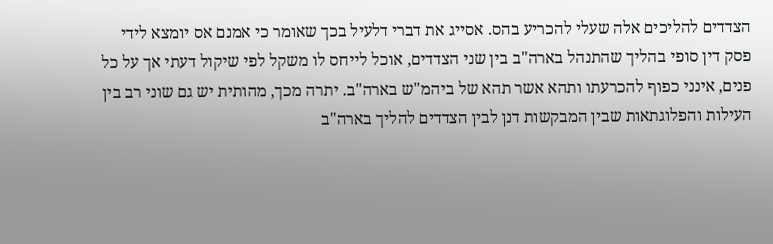הצדדים להליכים אלה שעלי להכריע בהס. אסייג את דברי דלעיל בכך שאומר כי אמנם אס יומצא לידי פסק דין סופי בהליך שהתנהל בארה"ב בין שני הצדדים, אוכל לייחס לו משקל לפי שיקול דעתי אך על כל פנים, אינני כפוף להכרעתו ותהא אשר תהא של ביהמ"ש בארה"ב. יתרה מכך, מהותית יש גם שוני רב בין העילות והפלוגתאות שבין המבקשות דנן לבין הצדדים להליך בארה"ב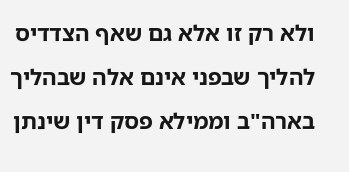ולא רק זו אלא גם שאף הצדדיס להליך שבפני אינם אלה שבהליך בארה"ב וממילא פסק דין שינתן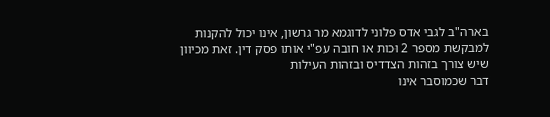בארה"ב לגבי אדס פלוני לדוגמא מר גרשון, אינו יכול להקנות למבקשת מספר 2 וּכות או חובה עפ"י אותו פסק דין. זאת מכיוון שיש צורך בזהות הצדדיס ובזהות העילות
דבר שכמוסבר אינו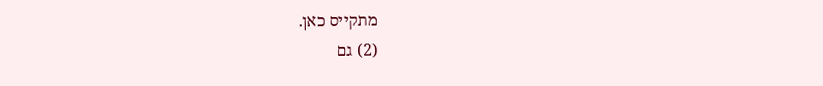מתקייס כאן.
(2) גם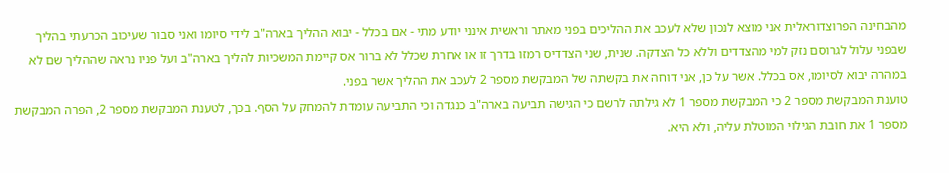מהבחינה הפרוצדוראלית אני מוצא לנכון שלא לעכב את ההליכים בפני מאתר וראשית אינני יודע מתי - אם בכלל - יבוא ההליך בארה"ב לידי סיומו ואני סבור שעיכוב הכרעתי בהליך שבפני עלול לגרוסם נזק למי מהצדדים וללא כל הצדקה. שנית, שני הצדדיס רמזו בדרך זו או אחרת שכלל לא ברור אס קיימת המשכיות להליך בארה"ב ועל פניו נראה שההליך שם לא במהרה יבוא לסיומו, אס בכלל. אשר על כן, אני דוחה את בקשתה של המבקשת מספר 2 לעכב את ההליך אשר בפני.
טוענת המבקשת מספר 2 כי המבקשת מספר 1 לא גילתה לרשם כי הגישה תביעה בארה"ב כנגדה וכי התביעה עומדת להמחק על הסף. בכך, לטענת המבקשת מספר 2, הפרה המבקשת מספר 1 את חובת הגילוי המוטלת עליה, ולא היא.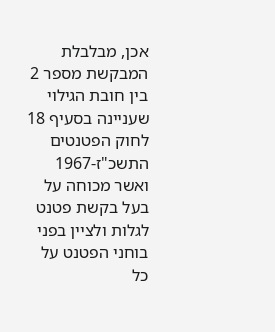אכן, מבלבלת המבקשת מספר 2 בין חובת הגילוי שעניינה בסעיף 18 לחוק הפטנטים התשכ"ז-1967 ואשר מכוחה על בעל בקשת פטנט לגלות ולציין בפני בוחני הפטנט על כל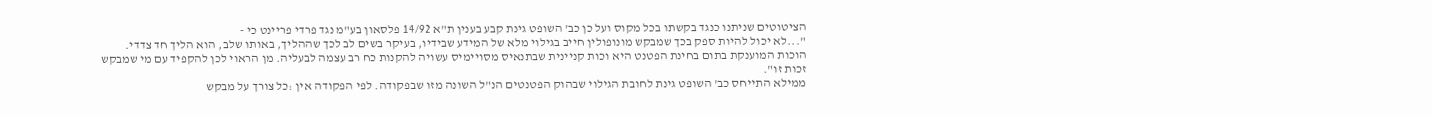הציטוטים שניתנו כנגד בקשתו בכל מקוס ועל כן כב' השופט גינת קבע בענין ת"א 14/92 פלסאון בע"מ נגד פרדי פריינט כי -
"...לא יכול להיות ספק בכך שמבקש מונופולין חייב בגילוי מלא של המידע שבידיו, בעיקר בשים לב לכך שההליך, באותו שלב, הוא הליך חד צדדי. הוכות המוענקת בתום בחינת הפטנט היא וכות קניינית שבתנאיס מסויימיס עשויה להקנות כח רב עצמה לבעליה. מן הראוי לכן להקפיד עם מי שמבקש זכות זו".
ממילא התייחס כב' השופט גינת לחובת הגילוי שבהוק הפטנטים הנ"ל השונה מזו שבפקודה. לפי הפקודה אין :כל צורך על מבקש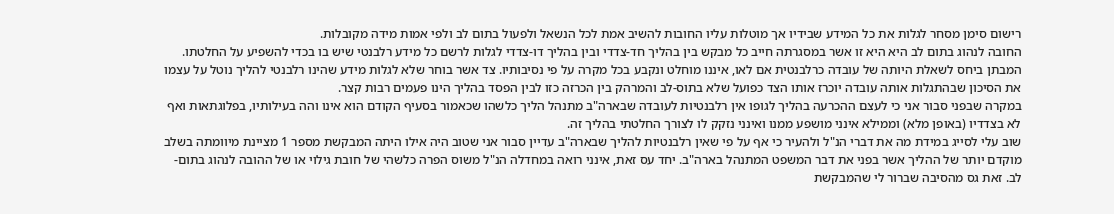רישום סימן מסחר לגלות את כל המידע שבידיו אך מוטלות עליו החובות להשיב אמת לכל הנשאל ולפעול בתום לב ולפי אמות מידה מקובלות.
החובה לנהוג בתום לב היא היא זו אשר במסגרתה חייב כל מבקש בין בהליך חד-צדדי ובין בהליך דו-צדדי לגלות לרשם כל מידע רלבנטי שיש בו בכדי להשפיע על החלטתו.
המבתן ביחס לשאלת היותה של עובדה כרלבנטית אם לאו, איננו מוחלט ונקבע בכל מקרה על פי נסיבותיו. צד אשר בוחר שלא לגלות מידע שהינו רלבנטי להליך נוטל על עצמו את הסיכון שבהתגלות אותה עובדה יוכרז אותו הצד כפועל שלא בתוס-לב והמרהק בין הכרזה כזו לבין הפסד בהליך הינו פעמים רבות קצר.
במקרה שבפני סבור אני כי לעצם ההכרעה בהליך לגופו אין רלבנטיות לעובדה שבארה"ב מתנהל הליך כלשהו שכאמור בסעיף הקודם הוא אינו והה בעילותיו, בפלוגתאות ואף לא בצדדיו (באופן מלא) וממילא אינני מושפע ממנו ואינני נזקק לו לצורך החלטתי בהליך זה.
שוב עלי לסייג במידת מה את דברי הנ"ל ולהעיר כי אף על פי שאין רלבנטיות להליך שבארה"ב עדיין סבור אני שטוב היה אילו היתה המבקשת מספר 1 מציינת מיוומתה בשלב מוקדם יותר של ההליך אשר בפני את דבר המשפט המתנהל בארה"ב. יחד עס זאת, אינני רואה במחדלה הנ"ל משוס הפרה כלשהי של חובת גילוי או של ההובה לנהוג בתום-לב. זאת גס מהסיבה שברור לי שהמבקשת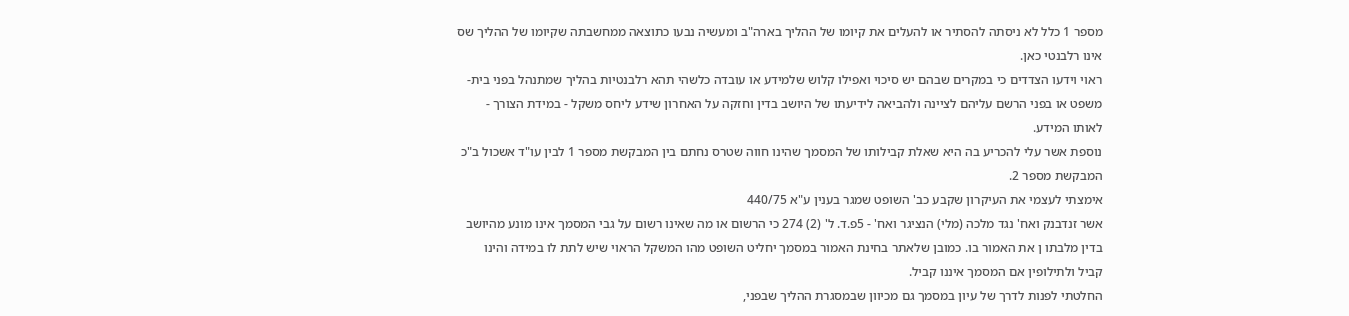מספר 1 כלל לא ניסתה להסתיר או להעלים את קיומו של ההליך בארה"ב ומעשיה נבעו כתוצאה ממחשבתה שקיומו של ההליך שס אינו רלבנטי כאן.
ראוי וידעו הצדדים כי במקרים שבהם יש סיכוי ואפילו קלוש שלמידע או עובדה כלשהי תהא רלבנטיות בהליך שמתנהל בפני בית-משפט או בפני הרשם עליהם לציינה ולהביאה לידיעתו של היושב בדין וחזקה על האחרון שידע ליחס משקל - במידת הצורך - לאותו המידע.
נוספת אשר עלי להכריע בה היא שאלת קבילותו של המסמך שהינו חווה שטרס נחתם בין המבקשת מספר 1 לבין עו"ד אשכול ב"כ
המבקשת מספר 2.
אימצתי לעצמי את העיקרון שקבע כב' השופט שמגר בענין ע"א 440/75
אשר זנדבנק ואח' נגד מלכה (מלי) הנציגר ואח' - 5פ.ד. ל' (2) 274 כי הרשום או מה שאינו רשום על גבי המסמך אינו מונע מהיושב בדין מלבתו ן את האמור בו. כמובן שלאתר בחינת האמור במסמך יחליט השופט מהו המשקל הראוי שיש לתת לו במידה והינו קביל ולתילופין אם המסמך איננו קביל.
החלטתי לפנות לדרך של עיון במסמך גם מכיוון שבמסגרת ההליך שבפני,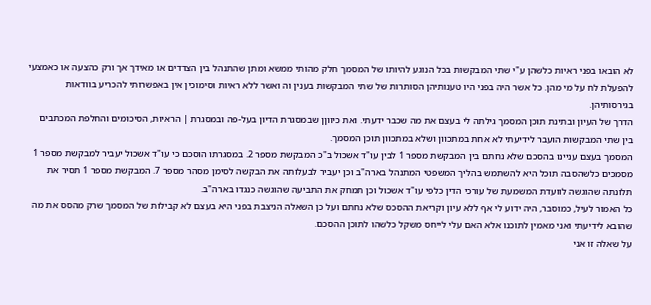לא הובאו בפני ראיות כלשהן ע"י שתי המבקשות בכל הנוגע להיותו של המסמך חלק מהותי ממשא ומתן שהתנהל בין הצדדים או מאידך אך ורק כהצעה או כאמצעי להפעלת לח על מי מהן. כל אשר היה בפני היו טענותיהן הסותרות של שתי המבקשות בענין וה ואשר ללא ראיות וסימוכין אין באפשרותי להכריע בוודאות בגירסותיהן.
הדרך של העיון ובתינת תוכן המסמך גילתה לי בעצם את מה שכבר ידעתי. ואת כיווןן שבמסגרת הדיון בעל-פה ובמסגרת | הראיות, הסיכומים והחלפת המכתבים בין שתי המבקשות הועבר לידיעתי לא אחת במתכוון ושלא במתכוון תוכן המסמך.
המסמך בעצם עניינו בהסכם שלא נחתם בין המבקשת מספר 1 לבין עו"ד אשכול ב"כ המבקשת מספר 2. במסגרתו הוסכם כי עו"ד אשכול יעביר למבקשת מספר 1 מסמכים כלשהסבה תוכל היא להשתמש בהליך המשפטי המתנהל בארה"ב וכן יעביר לבעלותה את הבקשה לסימן מסהר מספר 7. המבקשת מספר 1 תסיר את תלונתה שהוגשה לוועדת המשמעת של עורכי הדין כלפי עו"ד אשכול וכן תמחק את התביעה שהוגשה כנגדו בארה"ב.
כל האמור לעיל, כמוסבר, היה ידוע לי אף ללא עיון וקריאת ההסכס שלא נחתם ועל כן השאלה הניצבת בפני היא בעצם לא קבילות של המסמך שרק מהסס את מה שהובא לידיעתי ואני מאמין לתוכנו אלא האם עלי לייחס משקל כלשהו לתוכן ההסכם.
על שאלה זו אני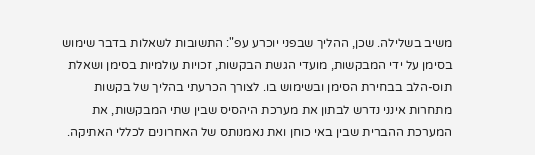משיב בשלילה. שכן, ההליך שבפני יוכרע עפ": התשובות לשאלות בדבר שימוש בסימן על ידי המבקשות, מועדי הגשת הבקשות, זכויות עולמיות בסימן ושאלת תוס-הלב בבחירת הסימן ובשימוש בו. לצורך הכרעתי בהליך של בקשות מתחרות אינני נדרש לבתון את מערכת היהסיס שבין שתי המבקשות, את המערכת ההברית שבין באי כוחן ואת נאמנותס של האחרונים לכללי האתיקה.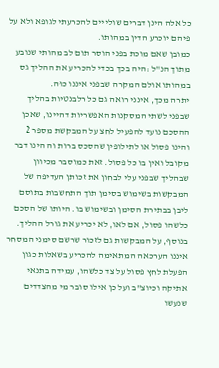כל אלה הינן דברים שולייים להכרעתי לגופא ולא על פיהם יוכרע הדין במהותו.
כמובן שאם מוכת בפני הוסר תום לב מהותי שנובע מתוך הנ"ל :היה בכך בכדי להכריע את ההליך גס במהותו אולם המקרה שבפני איננו כוּה.
יתרה מכך, אינני רואה גם כל רלבנטיות בהליך שבפני לשתי המסקנות האפשריות דהיינו, שאכן ההסכם נועד להפעיל לחצ על המבקשת מספר 2 והינו פסול או לתילופין שהסכס ברות וה הינו דבר מקובל ואין בו כל פסול. זאת כמוסבר מכיוון שבהליך שבפני עלי לבחון את זכותן העדיפה של המבקשות בשימוש בסימן תוך התחשבות בתוסם ליבן בבתירת הסימן ובשימוש בו. היותו של הסכם כלשהו פסול, אם לאו, לא יכריע את גורל ההליך.
בנוסף, על המבקשות גם לזכור שרשם סימני המסחר איננו הערכאה המתאימה להכריע בשאלות כגון הפעלת לחץ פסול על צד כלשהו, עמידה בתנאי אתיקה וכיוצ"ב ועל כן אילו סובר מי מהצדדים שנעשו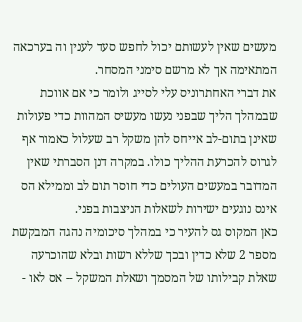מעשים שאין לעשותם יכול לחפש סעד לענין וה בערכאה המתאימה אך לא מרשם סימני המסחר.
את דברי האחתרוניס עלי לסייג ולומר כי אם אווכת שבמהלך הליך שבפני נעשו מעשיס המהוות כדי פעולות שאינן בתום-לב אייחס להן משקל רב שעלול כאמור אף לגרוס להכרעת ההליך כולו. במקרה דנן הסברתי שאין המדובר במעשים העולים כדי חוסר תום לב וממילא הס אינס נוגעים ישירות לשאלות הניצבות בפני.
כאן המקוס גס להעיר כי במהלך סיכומיה נהגה המבקשת מספר 2 שלא כדין ובכך שללא רשות ובלא שהוכרעה שאלת קבילותו של המסמך ושאלת המשקל -- אס לאו -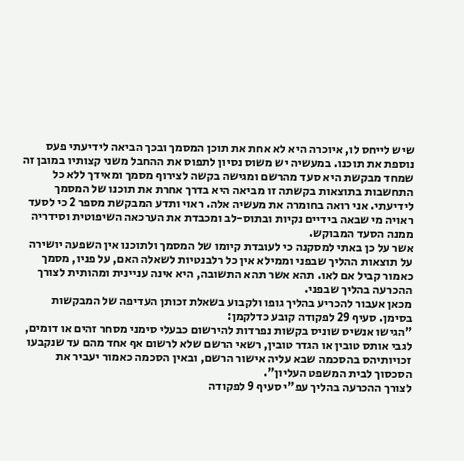שיש לייחס לו, איוכרה היא לא אחת את תוכן המסמך ובכך הביאה לידיעתי פעס נוספת את תוכנו. במעשיה יש משוס נסיון לתפוס את ההחבל משני קצותיו במובן זה שמחד מבקשת היא סעד מהרשם ומגישה בקשה לצירוף מסמך ומאידך ללא כל התחשבות בתוצאות בקשתה זו מביאה היא בדרך אחרת את תוכנו של המסמך לידיעתי. אני רואה בחומרה את מעשיה אלה. ראוי ותדע המבקשת מספר 2 כי לסעד ראויה מי שבאה בידיים נקיות ובתוס-לב ומכבדת את הערכאה השיפוטית וסידריה ממנה הסעד המבוקש.
אשר על כן באתי למסקנה כי לעובדת קיומו של המסמך ולתוכנו אין השפעה יושירה על תוצאות ההליך שבפני וממילא אין כל רלבנטיות לשאלה האם, על פניו, מסמך כאמור קביל אם לאו. תהא אשר תהא התשובה, היא אינה עניינית ומהותית לצורך ההכרעה בהליך שבפני.
מכאן אעבור להכריע בהליך גופו ולקבוע בשאלת זכותן העדיפה של המבקשות בסימן. סעיף 29 לפקודה קובע כדלקמן:
"הגישו אנשיס שוניס בקשות נפרדות להירשום כבעלי סימני מסחר זהים או דומים, לגבי אותס טובין או הגדר טובין, רשאי הרשם שלא לרשום אף אחד מהם עד שנקבעו זכויותיהס בהסכמה שבא עליה אישור הרשם, ובאין הסכמה כאמור יעביר את הסכסוך לבית המשפט העליון".
לצורך ההכרעה בהליך עפ"י סעיף 9 לפקודה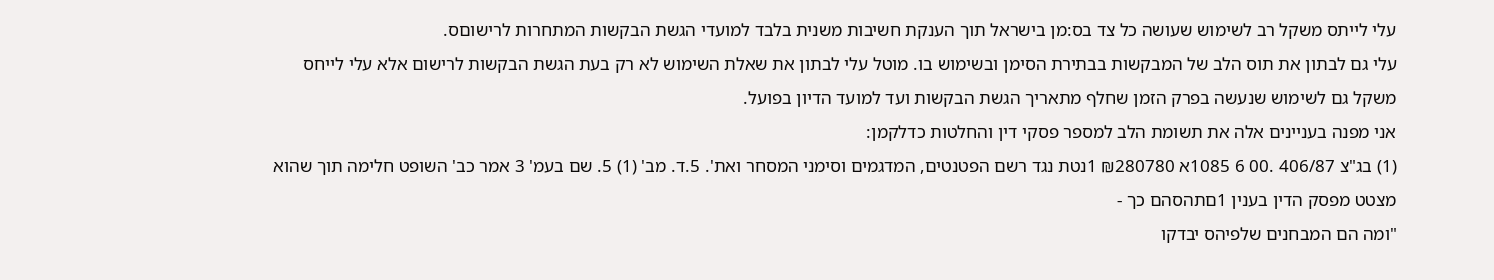עלי לייתס משקל רב לשימוש שעושה כל צד בס:מן בישראל תוך הענקת חשיבות משנית בלבד למועדי הגשת הבקשות המתחרות לרישוםס.
עלי גם לבתון את תוס הלב של המבקשות בבתירת הסימן ובשימוש בו. מוטל עלי לבתון את שאלת השימוש לא רק בעת הגשת הבקשות לרישום אלא עלי לייחס משקל גם לשימוש שנעשה בפרק הזמן שחלף מתאריך הגשת הבקשות ועד למועד הדיון בפועל.
אני מפנה בעניינים אלה את תשומת הלב למספר פסקי דין והחלטות כדלקמן:
(1) בג"צ 406/87 .00 6 1085א ₪280780 1נטת נגד רשם הפטנטים, המדגמים וסימני המסחר ואת'. 5.ד. מב' (1) 5. שם בעמ' 3 אמר כב' השופט חלימה תוך שהוא מצטט מפסק הדין בענין 1םתהסהם כך -
"ומה הם המבחנים שלפיהס יבדקו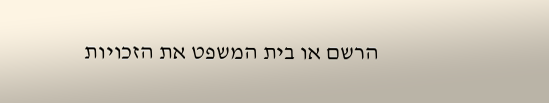הרשם או בית המשפט את הזכויות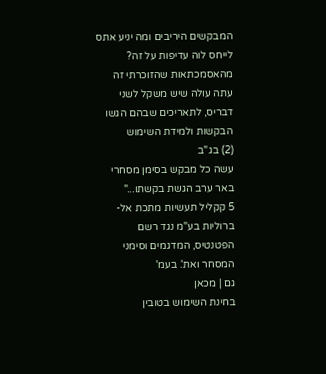המבקשים היריבים ומה יניע אתס לייחס לוה עדיפות על זה? מהאסמכתאות שהזוכרתי זה עתה עולה שיש משקל לשני דבריס, לתאריכים שבהם הגשו הבקשות ולמידת השימוש
(2) בג"ב
עשה כל מבקש בסימן מסחרי באר ערב הגשת בקשתו..."
5 קקליל תעשיות מתכת אל-ברוליות בע"מ נגד רשם הפטנטיס, המדגמים וסימני המסחר ואת'. בעמ'
גם | מכאן
בחינת השימוש בטובין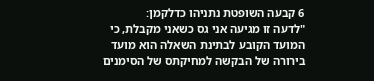6 קבעה השופטת נתניהו כדלקמן:
"לדעה זו מגיעה אני גס כשאני מקבלת, כי המועד הקובע לבתינת השאלה הוא מועד בירורה של הבקשה למחיקתס של הסימנים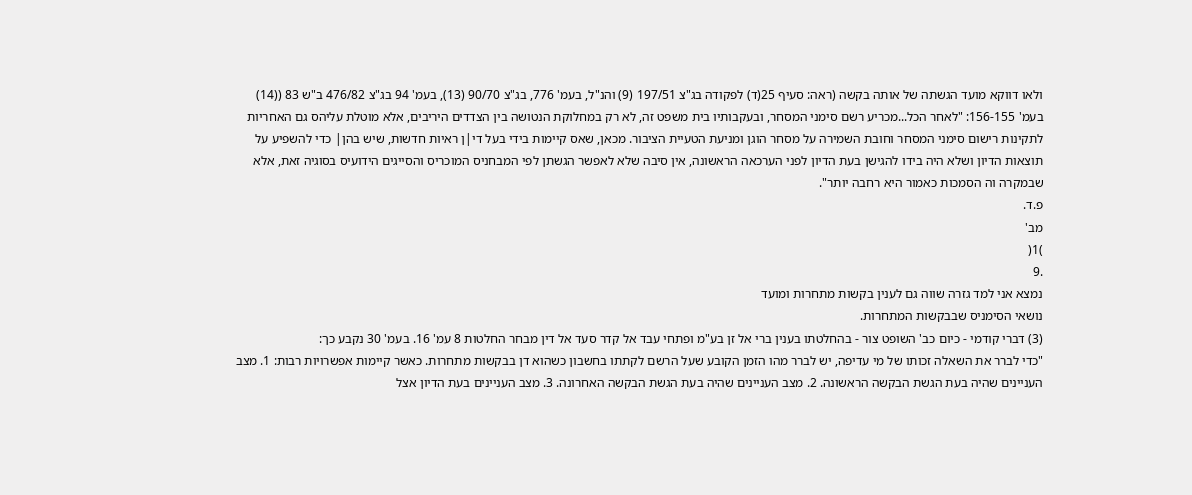ולאו דווקא מועד הגשתה של אותה בקשה (ראה: סעיף 25(ד) לפקודה בג"צ 197/51 (9) והנ"ל, בעמ' 776, בג"צ 90/70 (13), בעמ' 94 בג"צ 476/82 ב"ש 83 ((14) בעמ' 156-155: "לאחר הכל...מכריע רשם סימני המסחר, ובעקבותיו בית משפט זה, לא רק במחלוקת הנטושה בין הצדדים היריבים, אלא מוטלת עליהס גם האחריות לתקינות רישום סימני המסחר וחובת השמירה על מסחר הוגן ומניעת הטעיית הציבור. מכאן, שאס קיימות בידי בעל די|ן ראיות חדשות, שיש בהן| כדי להשפיע על תוצאות הדיון ושלא היה בידו להגישן בעת הדיון לפני הערכאה הראשונה, אין סיבה שלא לאפשר הגשתן לפי המבחניס המוכריס והסייגים הידועיס בסוגיה זאת, אלא שבמקרה וה הסמכות כאמור היא רחבה יותר".
פ.ד.
מב'
)1(
.9
נמצא אני למד גזרה שווה גם לענין בקשות מתחרות ומועד
נושאי הסימניס שבבקשות המתחרות.
(3) דברי קודמי - כיום כב' השופט צור - בהחלטתו בענין ברי אל זן בע"מ ופתחי עבד אל קדר סעד אל דין מבחר החלטות 8 עמ' 16. בעמ' 30 נקבע כך:
"כדי לברר את השאלה זכותו של מי עדיפה, יש לברר מהו הזמן הקובע שעל הרשם לקתתו בחשבון כשהוא דן בבקשות מתחרות. כאשר קיימות אפשרויות רבות: 1. מצב העניינים שהיה בעת הגשת הבקשה הראשונה. 2. מצב העניינים שהיה בעת הגשת הבקשה האחרונה. 3. מצב העניינים בעת הדיון אצל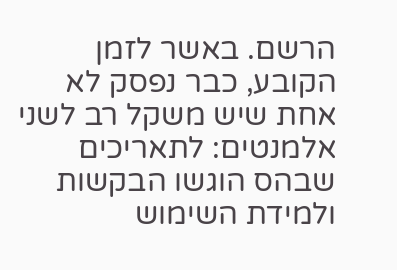הרשם. באשר לזמן הקובע, כבר נפסק לא אחת שיש משקל רב לשני אלמנטים: לתאריכים שבהס הוגשו הבקשות ולמידת השימוש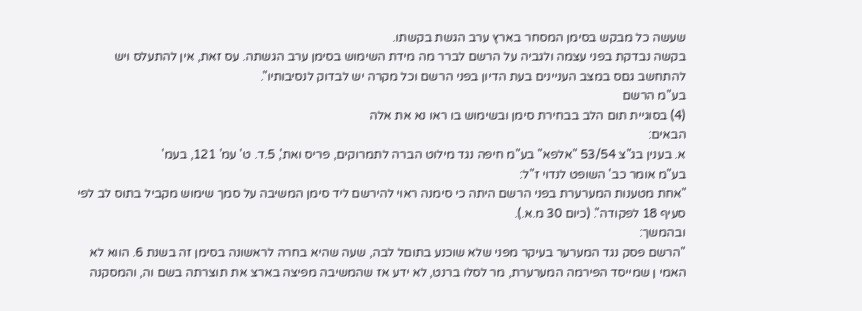שעשה כל מבקש בסימן המסחר בארץ ערב הגשת בקשתו.
בקשה נבדקת בפני עצמה ולגביה על הרשם לברר מה מידת השימוש בסימן ערב הגשתה. עס זאת, אין להתעלס ויש להתחשב גםס במצב העניינים בעת הדיון בפני הרשם וכל מקרה יש לבדוק לנסיבותיו".
בע"מ הרשם
(4) בסוגיית תום הלב בבחירת סימן ובשימוש בו ראו נא את אלה
הבאים:
א. בענין בג"צ 53/54 "אלפא" בע"מ חיפה נגד מילוט הברה לתמרוקים, פריס ואת', 5.ד. ט' עמ' 121, בעמ'
בע"מ אומר כב' השופט לנדוי ז"ל:
"אחת מטענות המערערת בפני הרשם היתה כי סימנה ראוי להירשם ליד סימן המשיבה על סמך שימוש מקביל בתוס לב לפי סעיף 18 לפקודה". (כיום 30 מ.א.).
ובהמשך:
"הרשם פסק נגד המערער בעיקר מפני שלא שוכנע בתוםל לבה, שעה שהיא בחרה לראשונה בסימן זה בשנת 6. הווא לא האמי ן שמייסד הפירמה המערערת, מר לסלו ברנט, לא ידע אז שהמשיבה מפיצה בארצ את תוצרתה בשם וה, והמסקנה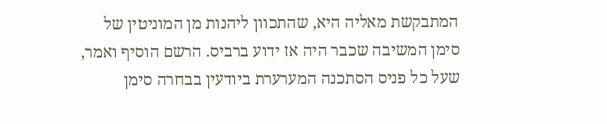המתבקשת מאליה היא, שהתכוון ליהנות מן המוניטין של סימן המשיבה שכבר היה אז ידוע ברביס. הרשם הוסיף ואמר, שעל כל פניס הסתכנה המערערת ביודעין בבחרה סימן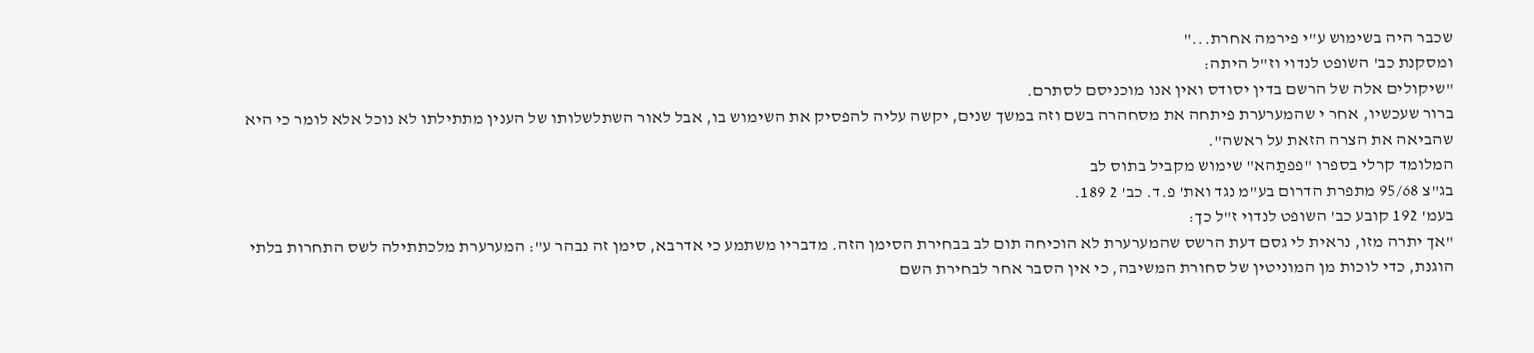שכבר היה בשימוש ע"י פירמה אחרת..."
ומסקנת כב' השופט לנדוי וז"ל היתה:
"שיקולים אלה של הרשם בדין יסודס ואין אנו מוכניסם לסתרם.
ברור שעכשיו, אחר י שהמערערת פיתחה את מסחהרה בשם וזה במשך שנים, יקשה עליה להפסיק את השימוש בו, אבל לאור השתלשלותו של הענין מתתילתו לא נוכל אלא לומר כי היא שהביאה את הצרה הזאת על ראשה".
המלומד קרלי בספרו "פפתַהא" שימוש מקביל בתוס לב
בג"צ 95/68 מתפרת הדרום בע"מ נגד ואת' פ.ד. כב' 2 189.
בעמ' 192 קובע כב' השופט לנדוי ז"ל כך:
"אך יתרה מזו, נראית לי גסם דעת הרשס שהמערערת לא הוכיחה תום לב בבחירת הסימן הזה. מדבריו משתמע כי אדרבא, סימן זה נבהר ע": המערערת מלכתתילה לשס התחרות בלתי הוגנת, כדי לוכות מן המוניטין של סחורת המשיבה, כי אין הסבר אחר לבחירת השם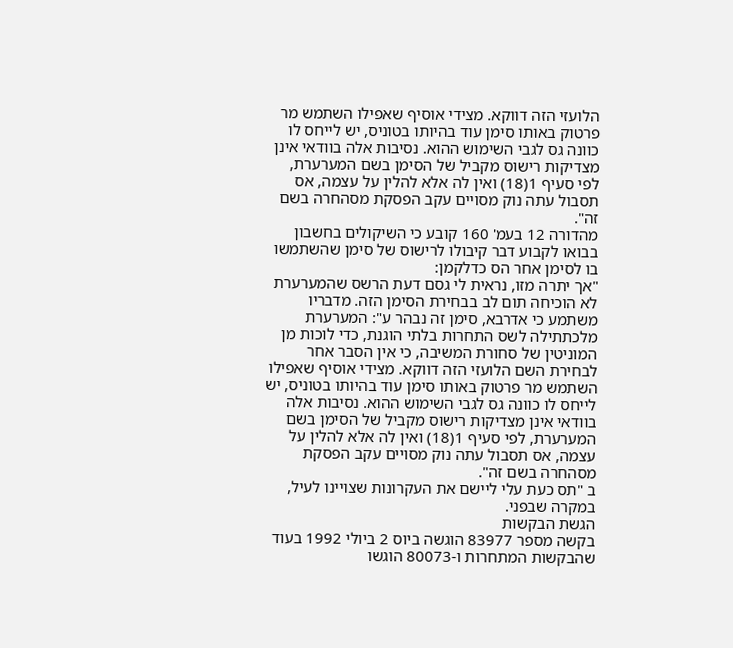הלועזי הזה דווקא. מצידי אוסיף שאפילו השתמש מר פרטוק באותו סימן עוד בהיותו בטוניס, יש לייחס לו כוונה גס לגבי השימוש ההוא. נסיבות אלה בוודאי אינן מצדיקות רישוס מקביל של הסימן בשם המערערת, לפי סעיף 1(18) ואין לה אלא להלין על עצמה, אס תסבול עתה נוק מסויים עקב הפסקת מסהחרה בשם זה".
מהדורה 12 בעמ' 160 קובע כי השיקולים בחשבון בבואו לקבוע דבר קיבולו לרישוס של סימן שהשתמשו בו לסימן אחר הס כדלקמן:
"אך יתרה מזו, נראית לי גסם דעת הרשס שהמערערת לא הוכיחה תום לב בבחירת הסימן הזה. מדבריו משתמע כי אדרבא, סימן זה נבהר ע": המערערת מלכתתילה לשס התחרות בלתי הוגנת, כדי לוכות מן המוניטין של סחורת המשיבה, כי אין הסבר אחר לבחירת השם הלועזי הזה דווקא. מצידי אוסיף שאפילו השתמש מר פרטוק באותו סימן עוד בהיותו בטוניס, יש לייחס לו כוונה גס לגבי השימוש ההוא. נסיבות אלה בוודאי אינן מצדיקות רישוס מקביל של הסימן בשם המערערת, לפי סעיף 1(18) ואין לה אלא להלין על עצמה, אס תסבול עתה נוק מסויים עקב הפסקת מסהחרה בשם זה".
ב "תס כעת עלי ליישם את העקרונות שצויינו לעיל, במקרה שבפני.
הגשת הבקשות
בקשה מספר 83977 הוגשה ביוס 2 ביולי 1992 בעוד שהבקשות המתחרות ו-80073 הוגשו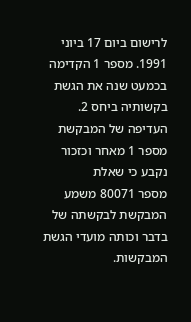לרישום ביום 17 ביוני 1991. מספר 1 הקדימה בכמעט שנה את הגשת בקשותיה ביחס 2. העדיפה של המבקשת מספר 1 מאחר וכזכור נקבע כי שאלת
מספר 80071 משמע המבקשת לבקשתה של בדבר וכותה מועדי הגשת המבקשות.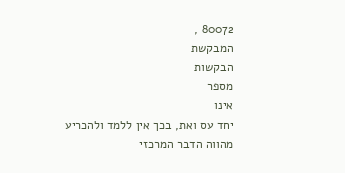80072 ,
המבקשת
הבקשות
מספר
אינו
יחד עס ואת, בכך אין ללמד ולהכריע
מהווה הדבר המרכזי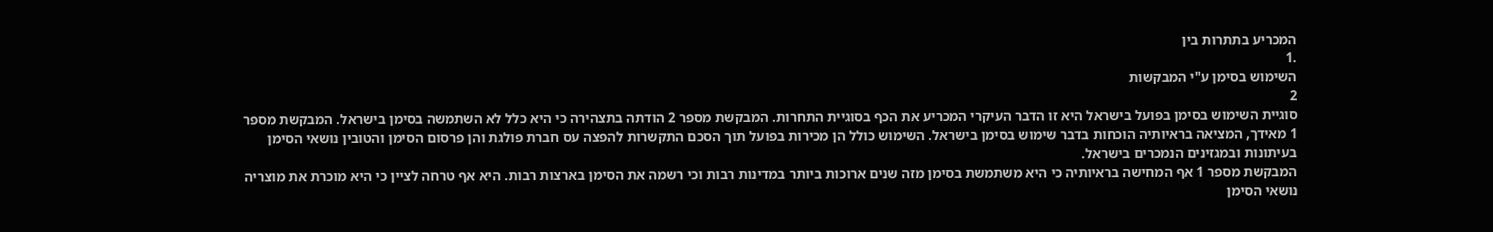המכריע בתתרות בין
.1
השימוש בסימן ע"י המבקשות
2
סוגיית השימוש בסימן בפועל בישראל היא זו הדבר העיקרי המכריע את הכף בסוגיית התחרות. המבקשת מספר 2 הודתה בתצהירה כי היא כלל לא השתמשה בסימן בישראל. המבקשת מספר 1 מאידך, המציאה בראיותיה הוכחות בדבר שימוש בסימן בישראל. השימוש כולל הן מכירות בפועל תוך הסכם התקשרות להפצה עס חברת פולגת והן פרסום הסימן והטובין נושאי הסימן בעיתונות ובמגזינים הנמכרים בישראל.
המבקשת מספר 1 אף המחישה בראיותיה כי היא משתמשת בסימן מזה שנים ארוכות ביותר במדינות רבות וכי רשמה את הסימן בארצות רבות. היא אף טרחה לציין כי היא מוכרת את מוצריה נושאי הסימן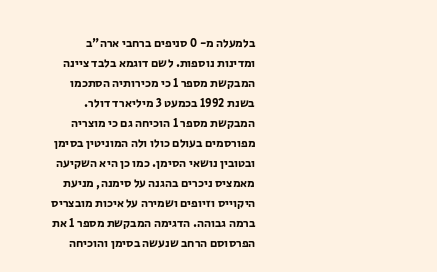בלמעלה מ- 0 סניפים ברחבי ארה"ב ומדינות נוספות. לשם דוגמא בלבד ציינה המבקשת מספר 1 כי מכירותיה הסתכמו בשנת 1992 בכמעט 3 מיליארד דולר.
המבקשת מספר 1 הוכיחה גם כי מוצריה מפורסמים בעולם כולו ולה המוניטין בסימן ובטובין נושאי הסימן. כמו כן היא השקיעה מאמציס ניכרים בהגנה על סימנה, מניעת היקוייס וזיופים ושמירה על איכות מובצריס ברמה גבוהה. הדגימה המבקשת מספר 1 את הפרסוסם הרחב שנעשה בסימן והוכיחה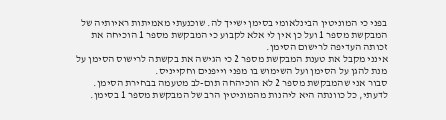בפני כי המוניטין הבינלאומי בסימן ישייך לה. שוכנעתי מאמיתות ראיותיה של המבקשת מספר 1 ועל כן אין לי אלא לקבוע כי המבקשת מספר 1 הוכיחה את זכותה העדיפה לרישום הסימן.
אינני מקבל את טענת המבקשת מספר 2 כי הגישה את בקשתה לרישוס הסימן על מנת להגן על הסימן ועל השימוש בו מפני וייפנים וחקייניס.
סבור אני שהמבקשת מספר 2 לא הוכיהחה תום-לב מטעמה בבחירת הסימן. לדעתי, כל כוונתה היא ליהנות מהמוניטין הרב של המבקשת מספר 1 בסימן.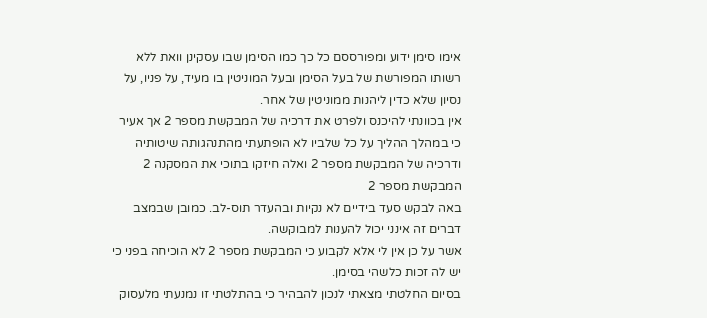אימו סימן ידוע ומפורססם כל כך כמו הסימן שבו עסקינן וואת ללא רשותו המפורשת של בעל הסימן ובעל המוניטין בו מעיד, על פניו, על נסיון שלא כדין ליהנות ממוניטין של אחר.
אין בכוונתי להיכנס ולפרט את דרכיה של המבקשת מספר 2 אך אעיר כי במהלך ההליך על כל שלביו לא הופתעתי מהתנהגותה שיטותיה ודרכיה של המבקשת מספר 2 ואלה חיזקו בתוכי את המסקנה 2 המבקשת מספר 2
באה לבקש סעד בידיים לא נקיות ובהעדר תוס-לב. כמובן שבמצב דברים זה אינני יכול להענות למבוקשה.
אשר על כן אין לי אלא לקבוע כי המבקשת מספר 2 לא הוכיחה בפני כי יש לה זכות כלשהי בסימן.
בסיום החלטתי מצאתי לנכון להבהיר כי בהתלטתי זו נמנעתי מלעסוק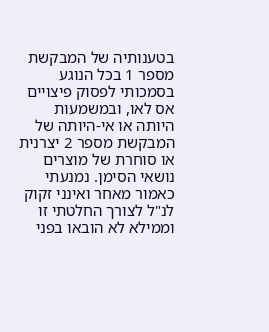בטענותיה של המבקשת מספר 1 בכל הנוגע בסמכותי לפסוק פיצויים אס לאו, ובמשמעות היותה או אי-היותה של המבקשת מספר 2 יצרנית או סוחרת של מוצרים נושאי הסימן. נמנעתי כאמור מאחר ואינני זקוק לנ"ל לצורך החלטתי זו וממילא לא הובאו בפני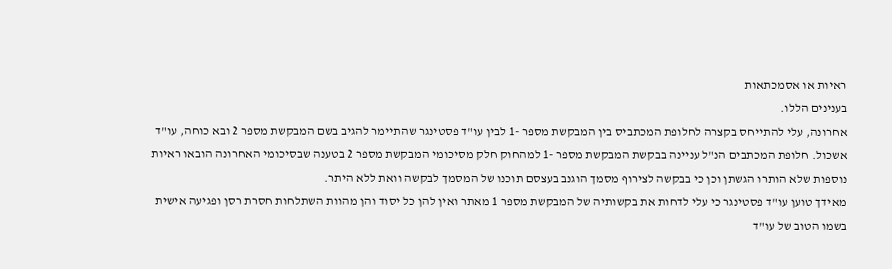ראיות או אסמכתאות
בענינים הללו.
אחרונה, עלי להתייחס בקצרה לחלופת המכתביס בין המבקשת מספר -1 לבין עו"ד פסטינגר שהתיימר להגיב בשם המבקשת מספר 2 ובא כוחה, עו"ד אשכול. חלופת המכתבים הנ"ל עניינה בבקשת המבקשת מספר -1 למהחוק חלק מסיכומי המבקשת מספר 2 בטענה שבסיכומי האחרונה הובאו ראיות נוספות שלא הותרו הגשתן וכן כי בבקשה לצירוף מסמך הוגנב בעצסם תוכנו של המסמך לבקשה וואת ללא היתר.
מאידך טוען עו"ד פסטינגר כי עלי לדחות את בקשותיה של המבקשת מספר 1 מאתר ואין להן כל יסוד והן מהוות השתלחות חסרת רסן ופגיעה אישית בשמו הטוב של עו"ד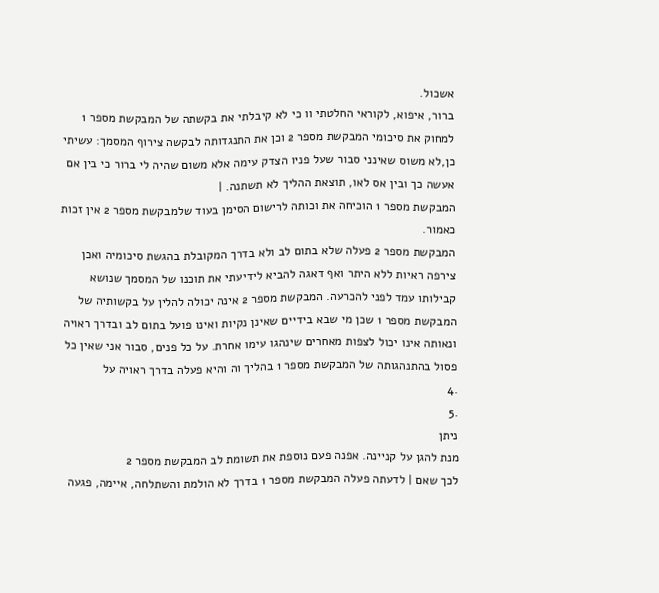אשכול.
ברור, איפוא, לקוראי החלטתי וו כי לא קיבלתי את בקשתה של המבקשת מספר 1 למחוק את סיכומי המבקשת מספר 2 וכן את התנגדותה לבקשה צירוף המסמך: עשיתי כן,לא משוס שאינני סבור שעל פניו הצדק עימה אלא משום שהיה לי ברור כי בין אם אעשה כך ובין אס לאו, תוצאת ההליך לא תשתנה. |
המבקשת מספר 1 הוכיחה את וכותה לרישום הסימן בעוד שלמבקשת מספר 2 אין זכות כאמור.
המבקשת מספר 2 פעלה שלא בתום לב ולא בדרך המקובלת בהגשת סיכומיה ואכן צירפה ראיות ללא היתר ואף דאגה להביא לידיעתי את תוכנו של המסמך שנושא קבילותו עמד לפני להכרעה. המבקשת מספר 2 אינה יכולה להלין על בקשותיה של המבקשת מספר 1 שכן מי שבא בידיים שאינן נקיות ואינו פועל בתום לב ובדרך ראויה ונאותה אינו יכול לצפות מאחרים שינהגו עימו אחרת. על כל פנים, סבור אני שאין כל פסול בהתנהגותה של המבקשת מספר 1 בהליך וה והיא פעלה בדרך ראויה על
.4
.5
ניתן
מנת להגן על קניינה. אפנה פעם נוספת את תשומת לב המבקשת מספר 2
לכך שאם | לדעתה פעלה המבקשת מספר 1 בדרך לא הולמת והשתלחה, איימה, פגעה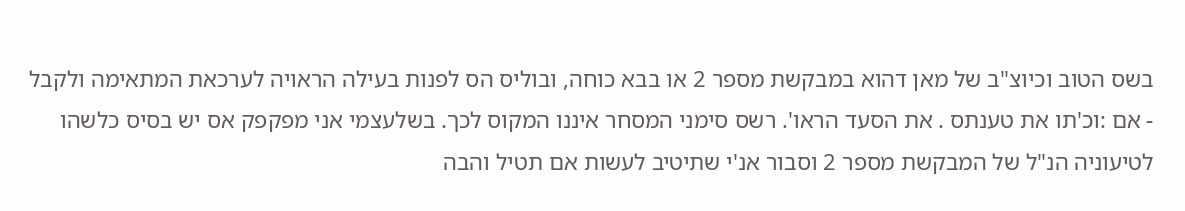בשס הטוב וכיוצ"ב של מאן דהוא במבקשת מספר 2 או בבא כוחה, ובוליס הס לפנות בעילה הראויה לערכאת המתאימה ולקבל - אם :וכ'תו את טענתס . את הסעד הראו'. רשס סימני המסחר איננו המקוס לכך. בשלעצמי אני מפקפק אס יש בסיס כלשהו לטיעוניה הנ"ל של המבקשת מספר 2 וסבור אנ'י שתיטיב לעשות אם תטיל והבה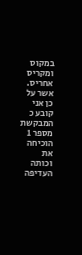במקוס ומקריס אחריס.
אשר על כן אני קובע כ המבקשת מספר 1 הוכיחה את וכותה העדיפה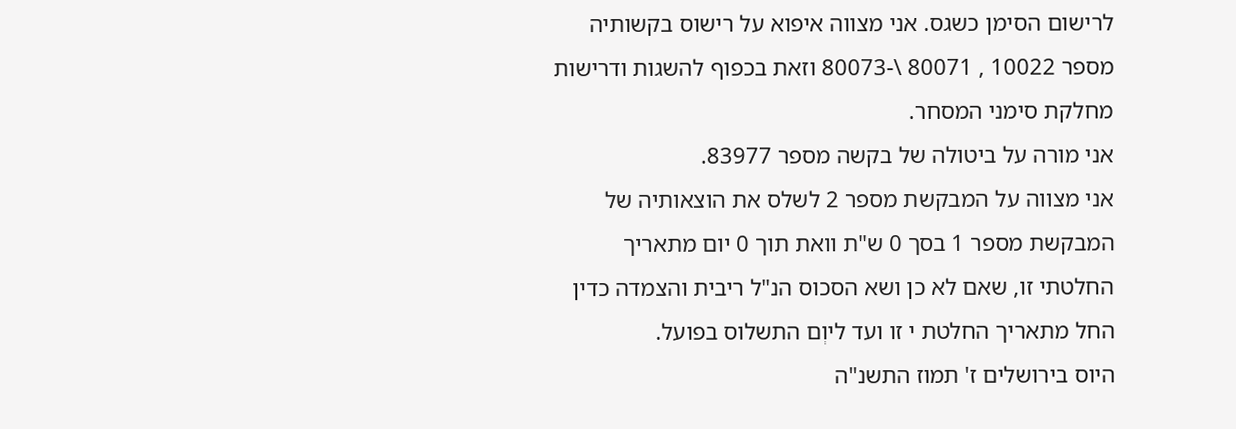לרישום הסימן כשגס. אני מצווה איפוא על רישוס בקשותיה מספר 10022 , 80071 \-80073 וזאת בכפוף להשגות ודרישות מחלקת סימני המסחר.
אני מורה על ביטולה של בקשה מספר 83977.
אני מצווה על המבקשת מספר 2 לשלס את הוצאותיה של המבקשת מספר 1 בסך 0 ש"ת וואת תוך 0 יום מתאריך החלטתי זו, שאם לא כן ושא הסכוס הנ"ל ריבית והצמדה כדין החל מתאריך החלטת י זו ועד ליוְם התשלוס בפועל.
היוס בירושלים ז' תמוז התשנ"ה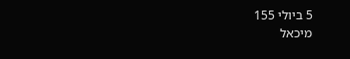5 ביולי 155
מיכאל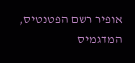אופיר רשם הפטנטיס, המדגמיס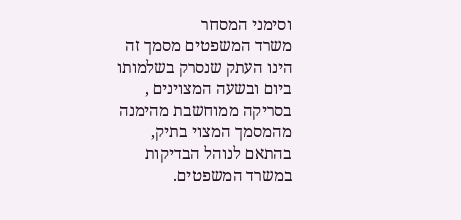וסימני המסחר
משרד המשפטים מסמך זה הינו העתק שנסרק בשלמותו ביום ובשעה המצוינים ,
בסריקה ממוחשבת מהימנה מהמסמך המצוי בתיק, בהתאם לנוהל הבדיקות במשרד המשפטים.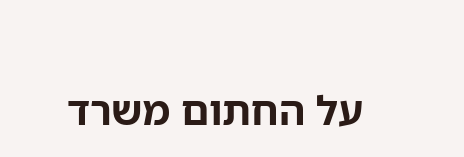על החתום משרד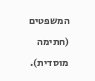המשפטים (חתימה מוסדית).